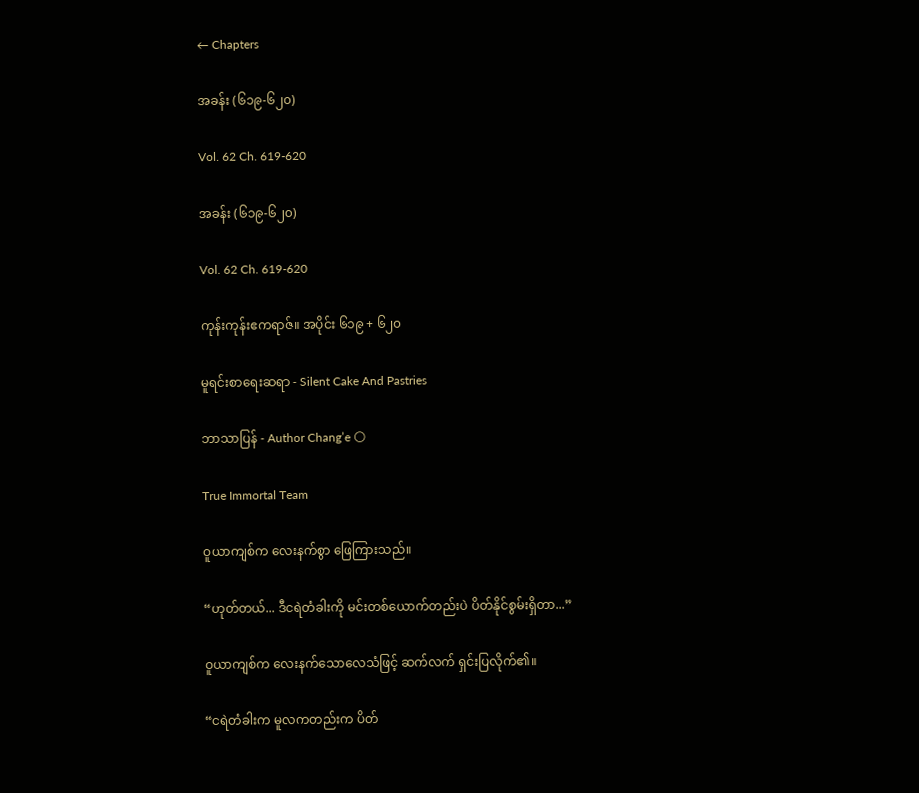← Chapters

အခန်း (၆၁၉-၆၂၀)

Vol. 62 Ch. 619-620

အခန်း (၆၁၉-၆၂၀)

Vol. 62 Ch. 619-620

ကုန်းကုန်းဧကရာဇ်။ အပိုင်း ၆၁၉ + ၆၂၀

မူရင်းစာရေးဆရာ - Silent Cake And Pastries

ဘာသာပြန် - Author Chang’e 🌕

True Immortal Team

ဝူယာကျစ်က လေးနက်စွာ ဖြေကြားသည်။

“ဟုတ်တယ်... ဒီငရဲတံခါးကို မင်းတစ်ယောက်တည်းပဲ ပိတ်နိုင်စွမ်းရှိတာ...”

ဝူယာကျစ်က လေးနက်သောလေသံဖြင့် ဆက်လက် ရှင်းပြလိုက်၏။

“ငရဲတံခါးက မူလကတည်းက ပိတ်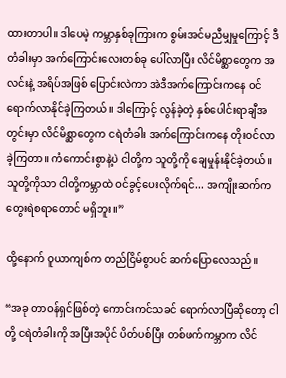ထားတာပါ။ ဒါပေမဲ့ ကမ္ဘာနှစ်ခုကြားက စွမ်းအင်မညီမျှမှုကြောင့် ဒီတံခါးမှာ အက်ကြောင်းလေးတစ်ခု ပေါ်လာပြီး လိင်မိစ္ဆာတွေက အလင်းနဲ့ အရိပ်အဖြစ် ပြောင်းလဲကာ အဲဒီအက်ကြောင်းကနေ ဝင်ရောက်လာနိုင်ခဲ့ကြတယ်။ ဒါကြောင့် လွန်ခဲ့တဲ့ နှစ်ပေါင်းရာချီအတွင်းမှာ လိင်မိစ္ဆာတွေက ငရဲတံခါး အက်ကြောင်းကနေ တိုးဝင်လာခဲ့ကြတာ။ ကံကောင်းစွာနဲ့ပဲ ငါတို့က သူတို့ကို ချေမှုန်းနိုင်ခဲ့တယ်။ သူတို့ကိုသာ ငါတို့ကမ္ဘာထဲ ဝင်ခွင့်ပေးလိုက်ရင်... အကျိုးဆက်က တွေးရဲစရာတောင် မရှိဘူး။”

ထို့နောက် ဝူယာကျစ်က တည်ငြိမ်စွာပင် ဆက်ပြောလေသည်။

“အခု တာဝန်ရှင်ဖြစ်တဲ့ ကောင်းကင်သခင် ရောက်လာပြီဆိုတော့ ငါတို့ ငရဲတံခါးကို အပြီးအပိုင် ပိတ်ပစ်ပြီး တစ်ဖက်ကမ္ဘာက လိင်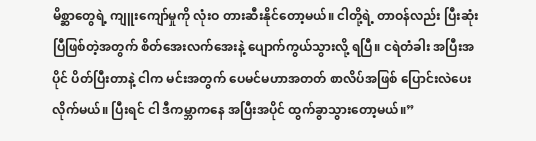မိစ္ဆာတွေရဲ့ ကျူးကျော်မှုကို လုံးဝ တားဆီးနိုင်တော့မယ်။ ငါတို့ရဲ့ တာဝန်လည်း ပြီးဆုံးပြီဖြစ်တဲ့အတွက် စိတ်အေးလက်အေးနဲ့ ပျောက်ကွယ်သွားလို့ ရပြီ။ ငရဲတံခါး အပြီးအပိုင် ပိတ်ပြီးတာနဲ့ ငါက မင်းအတွက် ပေမင်မဟာအတတ် စာလိပ်အဖြစ် ပြောင်းလဲပေးလိုက်မယ်။ ပြီးရင် ငါ ဒီကမ္ဘာကနေ အပြီးအပိုင် ထွက်ခွာသွားတော့မယ်။”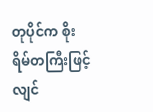တုပိုင်က စိုးရိမ်တကြီးဖြင့် လျင်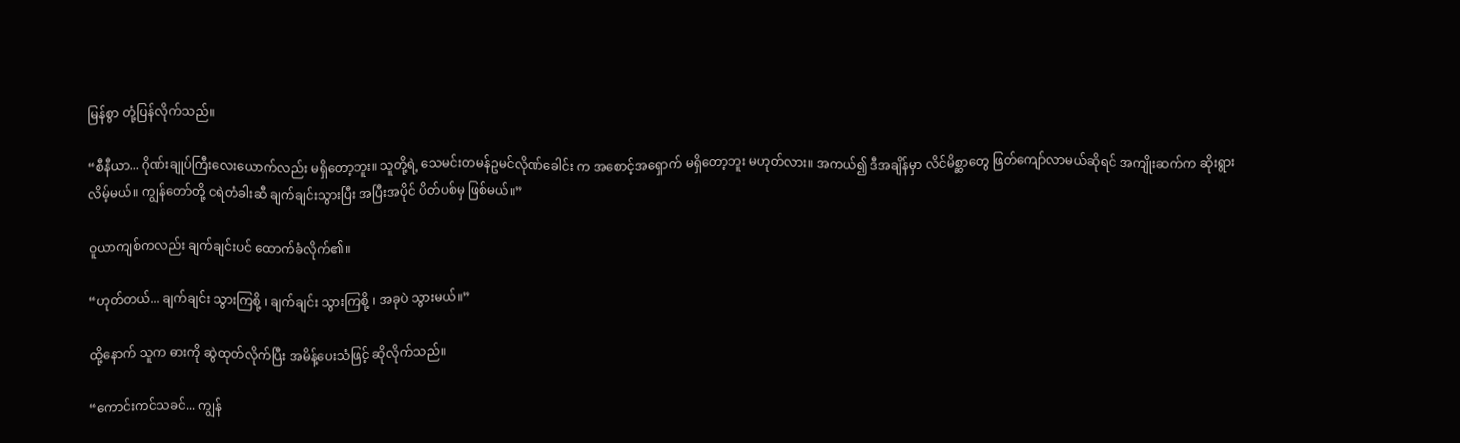မြန်စွာ တုံ့ပြန်လိုက်သည်။

“စီနီယာ... ဂိုဏ်းချုပ်ကြီးလေးယောက်လည်း မရှိတော့ဘူး။ သူတို့ရဲ့ သေမင်းတမန်ဥမင်လိုဏ်ခေါင်း က အစောင့်အရှောက် မရှိတော့ဘူး မဟုတ်လား။ အကယ်၍ ဒီအချိန်မှာ လိင်မိစ္ဆာတွေ ဖြတ်ကျော်လာမယ်ဆိုရင် အကျိုးဆက်က ဆိုးရွားလိမ့်မယ်။ ကျွန်တော်တို့ ငရဲတံခါးဆီ ချက်ချင်းသွားပြီး အပြီးအပိုင် ပိတ်ပစ်မှ ဖြစ်မယ်။”

ဝူယာကျစ်ကလည်း ချက်ချင်းပင် ထောက်ခံလိုက်၏။

“ဟုတ်တယ်... ချက်ချင်း သွားကြစို့ ၊ ချက်ချင်း သွားကြစို့ ၊ အခုပဲ သွားမယ်။”

ထို့နောက် သူက ဓားကို ဆွဲထုတ်လိုက်ပြီး အမိန့်ပေးသံဖြင့် ဆိုလိုက်သည်။

“ကောင်းကင်သခင်... ကျွန်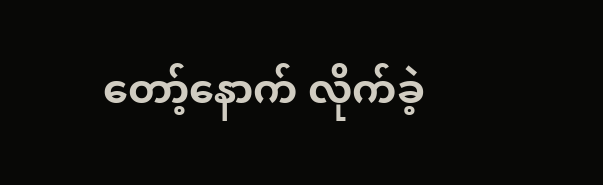တော့်နောက် လိုက်ခဲ့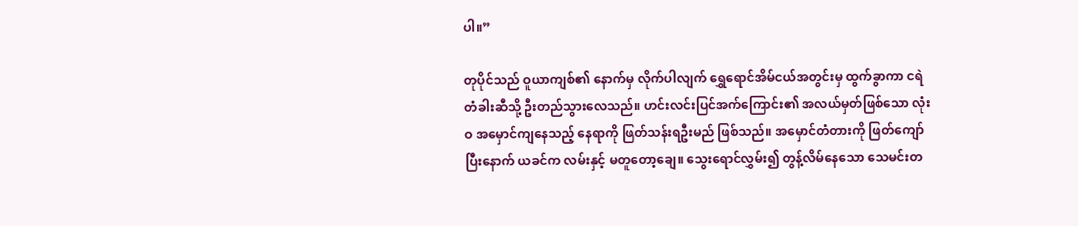ပါ။”

တုပိုင်သည် ဝူယာကျစ်၏ နောက်မှ လိုက်ပါလျက် ရွှေရောင်အိမ်ငယ်အတွင်းမှ ထွက်ခွာကာ ငရဲတံခါးဆီသို့ ဦးတည်သွားလေသည်။ ဟင်းလင်းပြင်အက်ကြောင်း၏ အလယ်မှတ်ဖြစ်သော လုံးဝ အမှောင်ကျနေသည့် နေရာကို ဖြတ်သန်းရဦးမည် ဖြစ်သည်။ အမှောင်တံတားကို ဖြတ်ကျော်ပြီးနောက် ယခင်က လမ်းနှင့် မတူတော့ချေ။ သွေးရောင်လွှမ်း၍ တွန့်လိမ်နေသော သေမင်းတ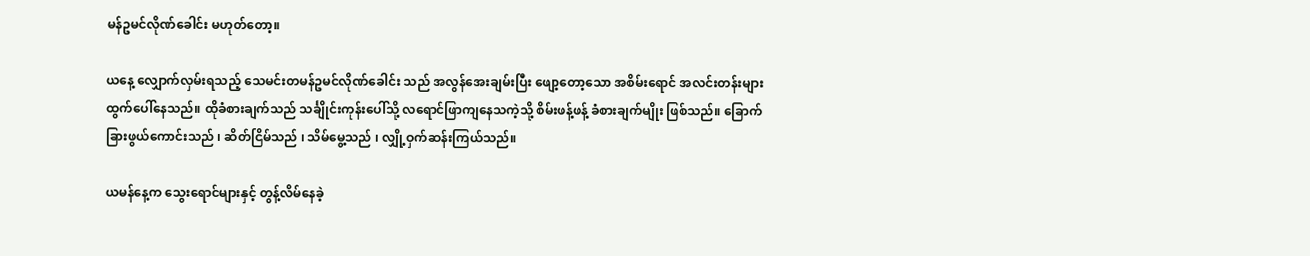မန်ဥမင်လိုဏ်ခေါင်း မဟုတ်တော့။

ယနေ့ လျှောက်လှမ်းရသည့် သေမင်းတမန်ဥမင်လိုဏ်ခေါင်း သည် အလွန်အေးချမ်းပြီး ဖျော့တော့သော အစိမ်းရောင် အလင်းတန်းများ ထွက်ပေါ်နေသည်။ ထိုခံစားချက်သည် သင်္ချိုင်းကုန်းပေါ်သို့ လရောင်ဖြာကျနေသကဲ့သို့ စိမ်းဖန့်ဖန့် ခံစားချက်မျိုး ဖြစ်သည်။ ခြောက်ခြားဖွယ်ကောင်းသည် ၊ ဆိတ်ငြိမ်သည် ၊ သိမ်မွေ့သည် ၊ လျှို့ဝှက်ဆန်းကြယ်သည်။

ယမန်နေ့က သွေးရောင်များနှင့် တွန့်လိမ်နေခဲ့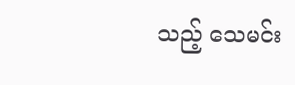သည့် သေမင်း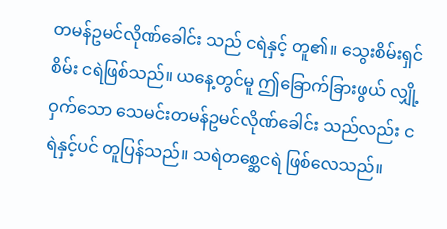တမန်ဥမင်လိုဏ်ခေါင်း သည် ငရဲနှင့် တူ၏။ သွေးစိမ်းရှင်စိမ်း ငရဲဖြစ်သည်။ ယနေ့တွင်မူ ဤခြောက်ခြားဖွယ် လျှို့ဝှက်သော သေမင်းတမန်ဥမင်လိုဏ်ခေါင်း သည်လည်း ငရဲနှင့်ပင် တူပြန်သည်။ သရဲတစ္ဆေငရဲ ဖြစ်လေသည်။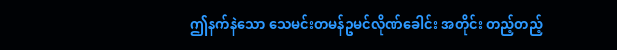ဤနက်နဲသော သေမင်းတမန်ဥမင်လိုဏ်ခေါင်း အတိုင်း တည့်တည့်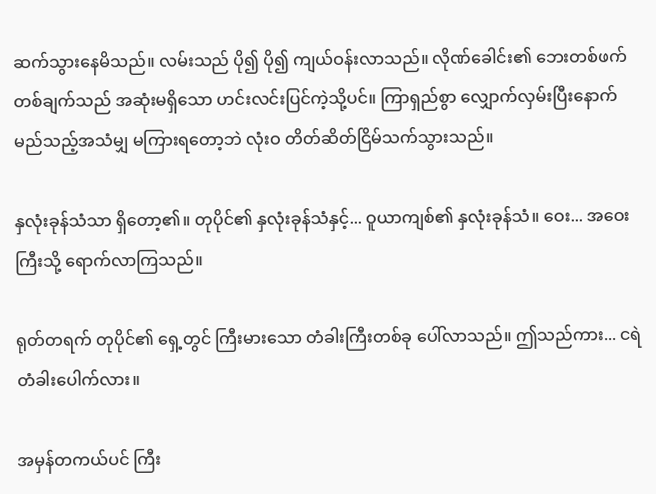ဆက်သွားနေမိသည်။ လမ်းသည် ပို၍ ပို၍ ကျယ်ဝန်းလာသည်။ လိုဏ်ခေါင်း၏ ဘေးတစ်ဖက်တစ်ချက်သည် အဆုံးမရှိသော ဟင်းလင်းပြင်ကဲ့သို့ပင်။ ကြာရှည်စွာ လျှောက်လှမ်းပြီးနောက် မည်သည့်အသံမျှ မကြားရတော့ဘဲ လုံးဝ တိတ်ဆိတ်ငြိမ်သက်သွားသည်။

နှလုံးခုန်သံသာ ရှိတော့၏။ တုပိုင်၏ နှလုံးခုန်သံနှင့်... ဝူယာကျစ်၏ နှလုံးခုန်သံ။ ဝေး... အဝေးကြီးသို့ ရောက်လာကြသည်။

ရုတ်တရက် တုပိုင်၏ ရှေ့တွင် ကြီးမားသော တံခါးကြီးတစ်ခု ပေါ်လာသည်။ ဤသည်ကား... ငရဲတံခါးပေါက်လား။

အမှန်တကယ်ပင် ကြီး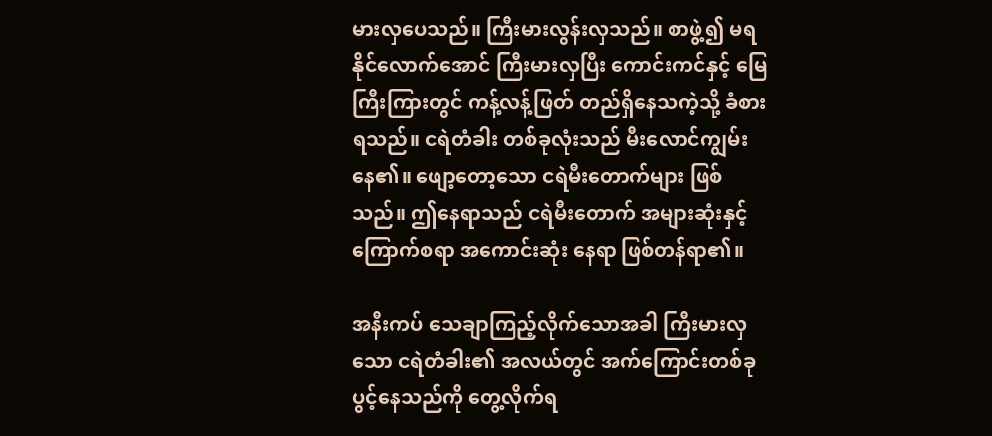မားလှပေသည်။ ကြီးမားလွန်းလှသည်။ စာဖွဲ့၍ မရနိုင်လောက်အောင် ကြီးမားလှပြီး ကောင်းကင်နှင့် မြေကြီးကြားတွင် ကန့်လန့်ဖြတ် တည်ရှိနေသကဲ့သို့ ခံစားရသည်။ ငရဲတံခါး တစ်ခုလုံးသည် မီးလောင်ကျွမ်းနေ၏။ ဖျော့တော့သော ငရဲမီးတောက်များ ဖြစ်သည်။ ဤနေရာသည် ငရဲမီးတောက် အများဆုံးနှင့် ကြောက်စရာ အကောင်းဆုံး နေရာ ဖြစ်တန်ရာ၏။

အနီးကပ် သေချာကြည့်လိုက်သောအခါ ကြီးမားလှသော ငရဲတံခါး၏ အလယ်တွင် အက်ကြောင်းတစ်ခု ပွင့်နေသည်ကို တွေ့လိုက်ရ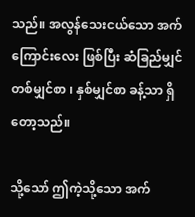သည်။ အလွန်သေးငယ်သော အက်ကြောင်းလေး ဖြစ်ပြီး ဆံခြည်မျှင်တစ်မျှင်စာ ၊ နှစ်မျှင်စာ ခန့်သာ ရှိတော့သည်။

သို့သော် ဤကဲ့သို့သော အက်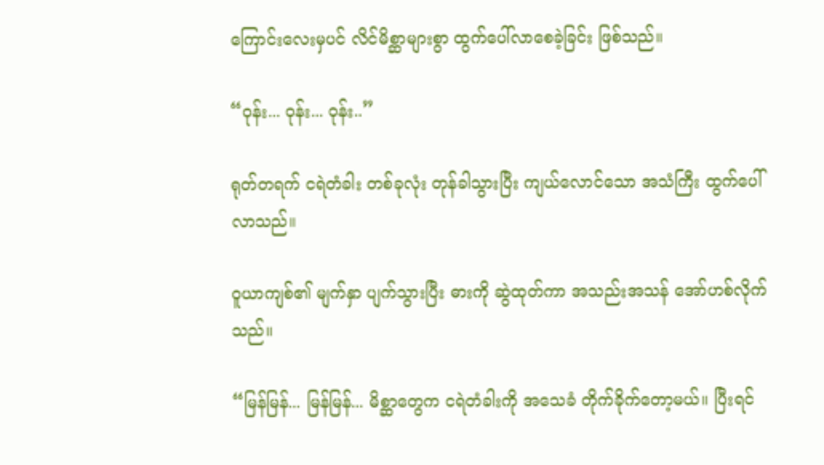ကြောင်းလေးမှပင် လိင်မိစ္ဆာများစွာ ထွက်ပေါ်လာစေခဲ့ခြင်း ဖြစ်သည်။

“ဝုန်း... ဝုန်း... ဝုန်း..”

ရုတ်တရက် ငရဲတံခါး တစ်ခုလုံး တုန်ခါသွားပြီး ကျယ်လောင်သော အသံကြီး ထွက်ပေါ်လာသည်။

ဝူယာကျစ်၏ မျက်နှာ ပျက်သွားပြီး ဓားကို ဆွဲထုတ်ကာ အသည်းအသန် အော်ဟစ်လိုက်သည်။

“မြန်မြန်... မြန်မြန်... မိစ္ဆာတွေက ငရဲတံခါးကို အသေခံ တိုက်ခိုက်တော့မယ်။ ပြီးရင်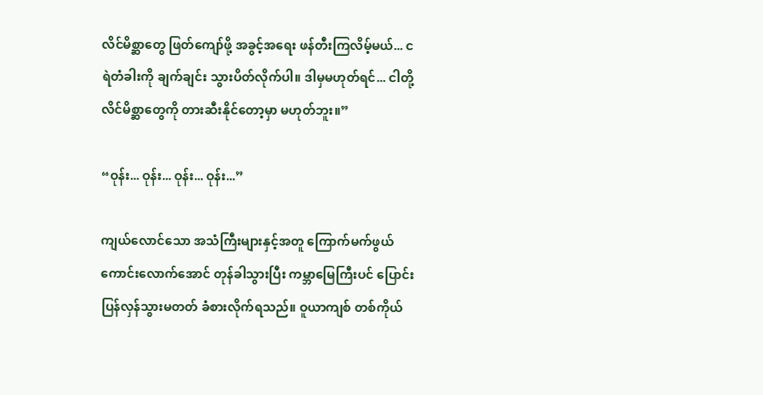လိင်မိစ္ဆာတွေ ဖြတ်ကျော်ဖို့ အခွင့်အရေး ဖန်တီးကြလိမ့်မယ်... ငရဲတံခါးကို ချက်ချင်း သွားပိတ်လိုက်ပါ။ ဒါမှမဟုတ်ရင်... ငါတို့ လိင်မိစ္ဆာတွေကို တားဆီးနိုင်တော့မှာ မဟုတ်ဘူး။”

“ဝုန်း... ဝုန်း... ဝုန်း... ဝုန်း...”

ကျယ်လောင်သော အသံကြီးများနှင့်အတူ ကြောက်မက်ဖွယ် ကောင်းလောက်အောင် တုန်ခါသွားပြီး ကမ္ဘာမြေကြီးပင် ပြောင်းပြန်လှန်သွားမတတ် ခံစားလိုက်ရသည်။ ဝူယာကျစ် တစ်ကိုယ်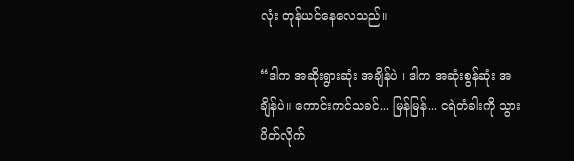လုံး တုန်ယင်နေလေသည်။

“ဒါက အဆိုးရွားဆုံး အချိန်ပဲ ၊ ဒါက အဆုံးစွန်ဆုံး အချိန်ပဲ။ ကောင်းကင်သခင်... မြန်မြန်... ငရဲတံခါးကို သွားပိတ်လိုက်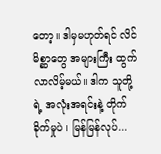တော့။ ဒါမှမဟုတ်ရင် လိင်မိစ္ဆာတွေ အများကြီး ထွက်လာလိမ့်မယ်။ ဒါက သူတို့ရဲ့ အလုံးအရင်းနဲ့ တိုက်ခိုက်မှုပဲ ၊ မြန်မြန်လုပ်...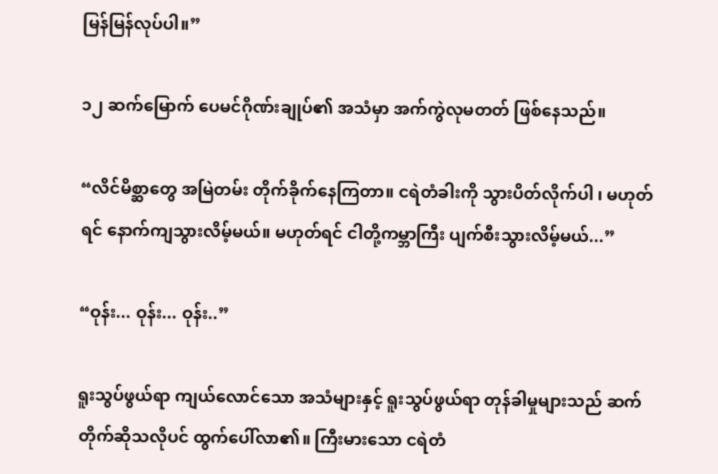မြန်မြန်လုပ်ပါ။”

၁၂ ဆက်မြောက် ပေမင်ဂိုဏ်းချုပ်၏ အသံမှာ အက်ကွဲလုမတတ် ဖြစ်နေသည်။

“လိင်မိစ္ဆာတွေ အမြဲတမ်း တိုက်ခိုက်နေကြတာ။ ငရဲတံခါးကို သွားပိတ်လိုက်ပါ ၊ မဟုတ်ရင် နောက်ကျသွားလိမ့်မယ်။ မဟုတ်ရင် ငါတို့ကမ္ဘာကြီး ပျက်စီးသွားလိမ့်မယ်...”

“ဝုန်း... ဝုန်း... ဝုန်း..”

ရူးသွပ်ဖွယ်ရာ ကျယ်လောင်သော အသံများနှင့် ရူးသွပ်ဖွယ်ရာ တုန်ခါမှုများသည် ဆက်တိုက်ဆိုသလိုပင် ထွက်ပေါ်လာ၏။ ကြီးမားသော ငရဲတံ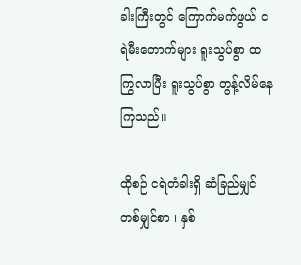ခါးကြီးတွင် ကြောက်မက်ဖွယ် ငရဲမီးတောက်များ ရူးသွပ်စွာ ထကြွလာပြီး ရူးသွပ်စွာ တွန့်လိမ်နေကြသည်။

ထိုစဉ် ငရဲတံခါးရှိ ဆံခြည်မျှင်တစ်မျှင်စာ ၊ နှစ်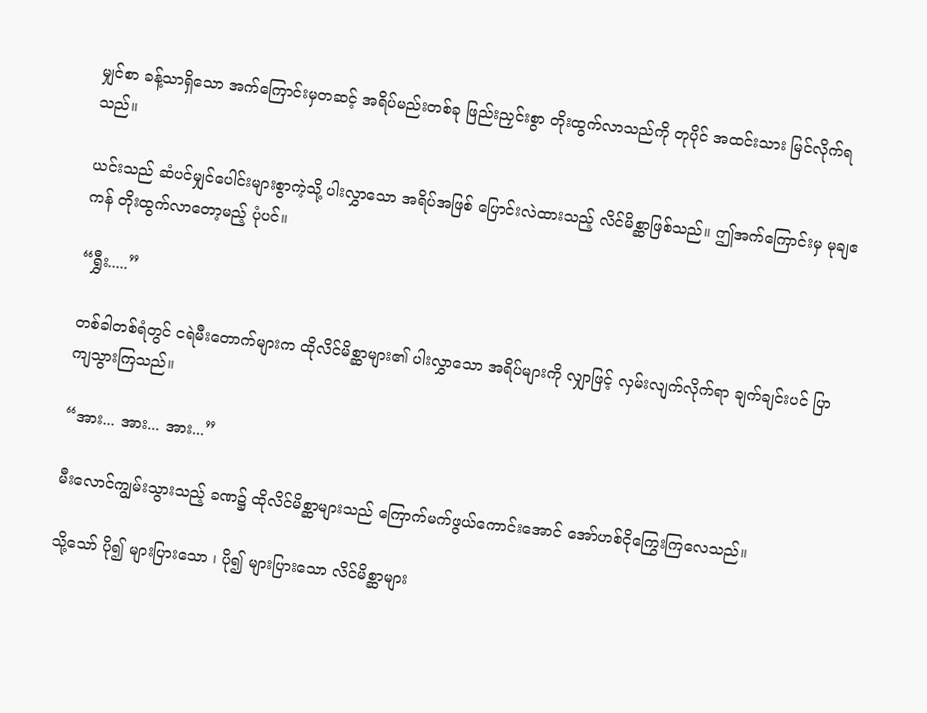မျှင်စာ ခန့်သာရှိသော အက်ကြောင်းမှတဆင့် အရိပ်မည်းတစ်ခု ဖြည်းညှင်းစွာ တိုးထွက်လာသည်ကို တုပိုင် အထင်းသား မြင်လိုက်ရသည်။

ယင်းသည် ဆံပင်မျှင်ပေါင်းများစွာကဲ့သို့ ပါးလွှာသော အရိပ်အဖြစ် ပြောင်းလဲထားသည့် လိင်မိစ္ဆာဖြစ်သည်။ ဤအက်ကြောင်းမှ မုချဧကန် တိုးထွက်လာတော့မည့် ပုံပင်။

“ရွှီး.....”

တစ်ခါတစ်ရံတွင် ငရဲမီးတောက်များက ထိုလိင်မိစ္ဆာများ၏ ပါးလွှာသော အရိပ်များကို လျှာဖြင့် လှမ်းလျက်လိုက်ရာ ချက်ချင်းပင် ပြာကျသွားကြသည်။

“အား... အား... အား...”

မီးလောင်ကျွမ်းသွားသည့် ခဏ၌ ထိုလိင်မိစ္ဆာများသည် ကြောက်မက်ဖွယ်ကောင်းအောင် အော်ဟစ်ငိုကြွေးကြလေသည်။

သို့သော် ပို၍ များပြားသော ၊ ပို၍ များပြားသော လိင်မိစ္ဆာများ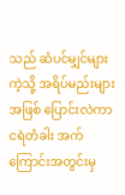သည် ဆံပင်မျှင်များကဲ့သို့ အရိပ်မည်းများအဖြစ် ပြောင်းလဲကာ ငရဲတံခါး အက်ကြောင်းအတွင်းမှ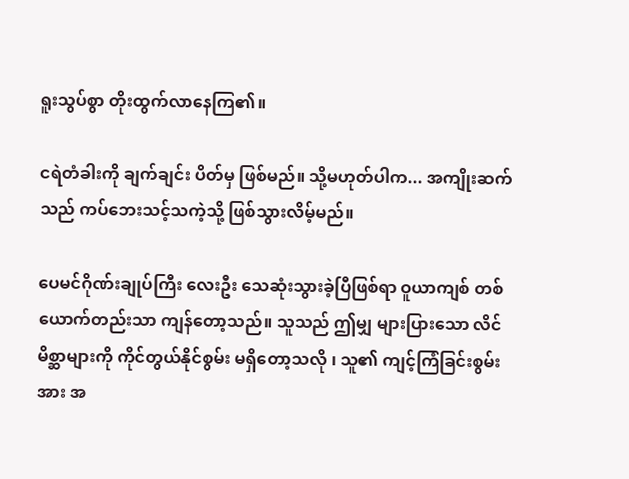ရူးသွပ်စွာ တိုးထွက်လာနေကြ၏။

ငရဲတံခါးကို ချက်ချင်း ပိတ်မှ ဖြစ်မည်။ သို့မဟုတ်ပါက... အကျိုးဆက်သည် ကပ်ဘေးသင့်သကဲ့သို့ ဖြစ်သွားလိမ့်မည်။

ပေမင်ဂိုဏ်းချုပ်ကြီး လေးဦး သေဆုံးသွားခဲ့ပြီဖြစ်ရာ ဝူယာကျစ် တစ်ယောက်တည်းသာ ကျန်တော့သည်။ သူသည် ဤမျှ များပြားသော လိင်မိစ္ဆာများကို ကိုင်တွယ်နိုင်စွမ်း မရှိတော့သလို ၊ သူ၏ ကျင့်ကြံခြင်းစွမ်းအား အ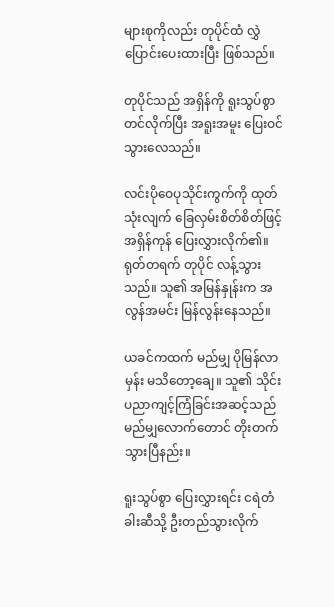များစုကိုလည်း တုပိုင်ထံ လွှဲပြောင်းပေးထားပြီး ဖြစ်သည်။

တုပိုင်သည် အရှိန်ကို ရူးသွပ်စွာ တင်လိုက်ပြီး အရူးအမူး ပြေးဝင်သွားလေသည်။

လင်းပိုဝေပုသိုင်းကွက်ကို ထုတ်သုံးလျက် ခြေလှမ်းစိတ်စိတ်ဖြင့် အရှိန်ကုန် ပြေးလွှားလိုက်၏။ ရုတ်တရက် တုပိုင် လန့်သွားသည်။ သူ၏ အမြန်နှုန်းက အလွန်အမင်း မြန်လွန်းနေသည်။

ယခင်ကထက် မည်မျှ ပိုမြန်လာမှန်း မသိတော့ချေ။ သူ၏ သိုင်းပညာကျင့်ကြံခြင်းအဆင့်သည် မည်မျှလောက်တောင် တိုးတက်သွားပြီနည်း။

ရူးသွပ်စွာ ပြေးလွှားရင်း ငရဲတံခါးဆီသို့ ဦးတည်သွားလိုက်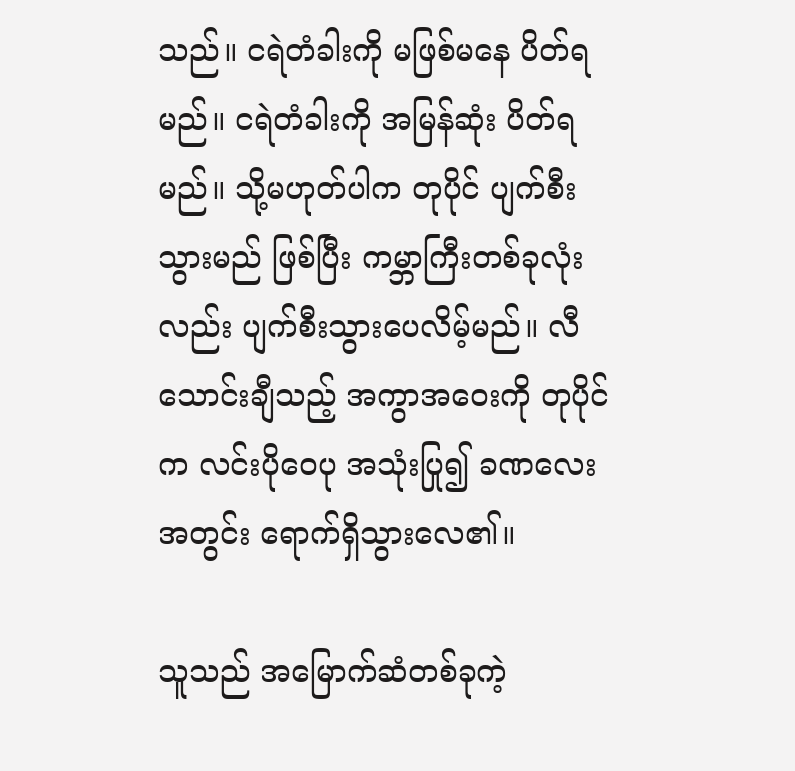သည်။ ငရဲတံခါးကို မဖြစ်မနေ ပိတ်ရမည်။ ငရဲတံခါးကို အမြန်ဆုံး ပိတ်ရမည်။ သို့မဟုတ်ပါက တုပိုင် ပျက်စီးသွားမည် ဖြစ်ပြီး ကမ္ဘာကြီးတစ်ခုလုံးလည်း ပျက်စီးသွားပေလိမ့်မည်။ လီသောင်းချီသည့် အကွာအဝေးကို တုပိုင်က လင်းပိုဝေပု အသုံးပြု၍ ခဏလေးအတွင်း ရောက်ရှိသွားလေ၏။

သူသည် အမြောက်ဆံတစ်ခုကဲ့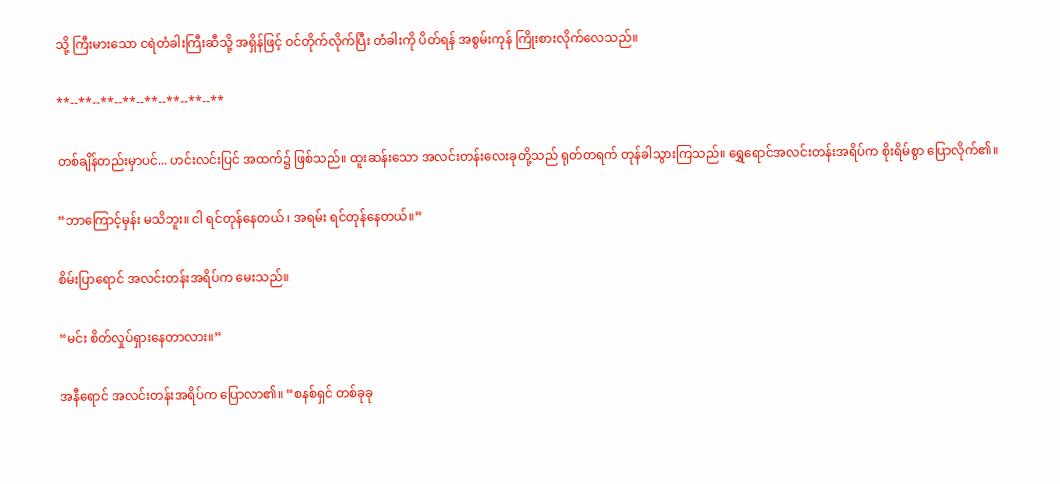သို့ ကြီးမားသော ငရဲတံခါးကြီးဆီသို့ အရှိန်ဖြင့် ဝင်တိုက်လိုက်ပြီး တံခါးကို ပိတ်ရန် အစွမ်းကုန် ကြိုးစားလိုက်လေသည်။

**--**--**--**--**--**--**--**

တစ်ချိန်တည်းမှာပင်... ဟင်းလင်းပြင် အထက်၌ ဖြစ်သည်။ ထူးဆန်းသော အလင်းတန်းလေးခုတို့သည် ရုတ်တရက် တုန်ခါသွားကြသည်။ ရွှေရောင်အလင်းတန်းအရိပ်က စိုးရိမ်စွာ ပြောလိုက်၏။

“ဘာကြောင့်မှန်း မသိဘူး။ ငါ ရင်တုန်နေတယ် ၊ အရမ်း ရင်တုန်နေတယ်။”

စိမ်းပြာရောင် အလင်းတန်းအရိပ်က မေးသည်။

“မင်း စိတ်လှုပ်ရှားနေတာလား။”

အနီရောင် အလင်းတန်းအရိပ်က ပြောလာ၏။ “စနစ်ရှင် တစ်ခုခု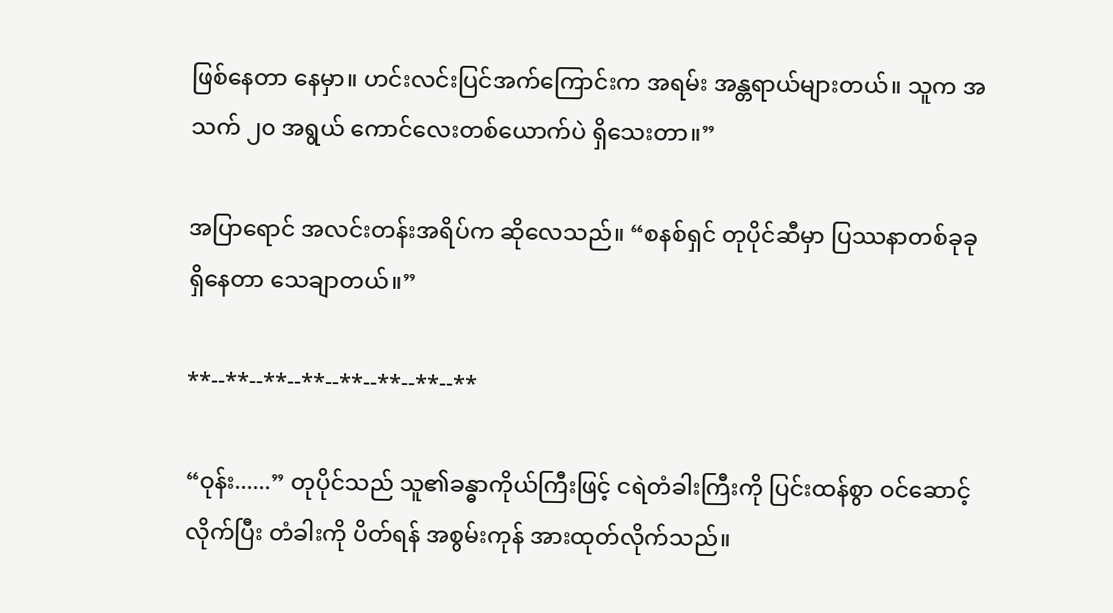ဖြစ်နေတာ နေမှာ။ ဟင်းလင်းပြင်အက်ကြောင်းက အရမ်း အန္တရာယ်များတယ်။ သူက အသက် ၂၀ အရွယ် ကောင်လေးတစ်ယောက်ပဲ ရှိသေးတာ။”

အပြာရောင် အလင်းတန်းအရိပ်က ဆိုလေသည်။ “စနစ်ရှင် တုပိုင်ဆီမှာ ပြဿနာတစ်ခုခု ရှိနေတာ သေချာတယ်။”

**--**--**--**--**--**--**--**

“ဝုန်း......” တုပိုင်သည် သူ၏ခန္ဓာကိုယ်ကြီးဖြင့် ငရဲတံခါးကြီးကို ပြင်းထန်စွာ ဝင်ဆောင့်လိုက်ပြီး တံခါးကို ပိတ်ရန် အစွမ်းကုန် အားထုတ်လိုက်သည်။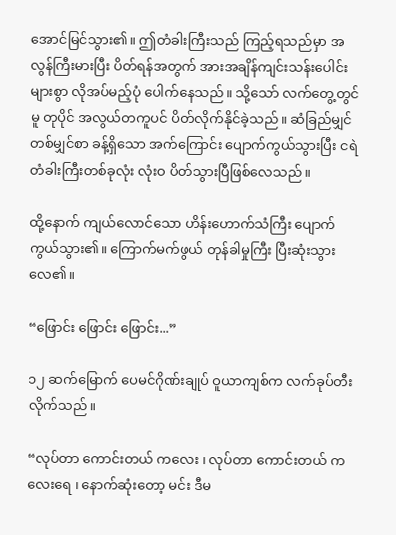အောင်မြင်သွား၏။ ဤတံခါးကြီးသည် ကြည့်ရသည်မှာ အလွန်ကြီးမားပြီး ပိတ်ရန်အတွက် အားအချိန်ကျင်းသန်းပေါင်းများစွာ လိုအပ်မည့်ပုံ ပေါက်နေသည်။ သို့သော် လက်တွေ့တွင်မူ တုပိုင် အလွယ်တကူပင် ပိတ်လိုက်နိုင်ခဲ့သည်။ ဆံခြည်မျှင်တစ်မျှင်စာ ခန့်ရှိသော အက်ကြောင်း ပျောက်ကွယ်သွားပြီး ငရဲတံခါးကြီးတစ်ခုလုံး လုံးဝ ပိတ်သွားပြီဖြစ်လေသည်။

ထို့နောက် ကျယ်လောင်သော ဟိန်းဟောက်သံကြီး ပျောက်ကွယ်သွား၏။ ကြောက်မက်ဖွယ် တုန်ခါမှုကြီး ပြီးဆုံးသွားလေ၏။

“ဖြောင်း ဖြောင်း ဖြောင်း...”

၁၂ ဆက်မြောက် ပေမင်ဂိုဏ်းချုပ် ဝူယာကျစ်က လက်ခုပ်တီးလိုက်သည်။

“လုပ်တာ ကောင်းတယ် ကလေး ၊ လုပ်တာ ကောင်းတယ် ကလေးရေ ၊ နောက်ဆုံးတော့ မင်း ဒီမ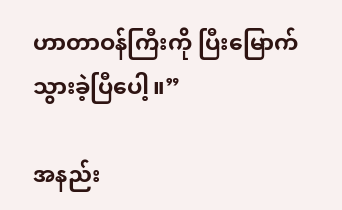ဟာတာဝန်ကြီးကို ပြီးမြောက်သွားခဲ့ပြီပေါ့။”

အနည်း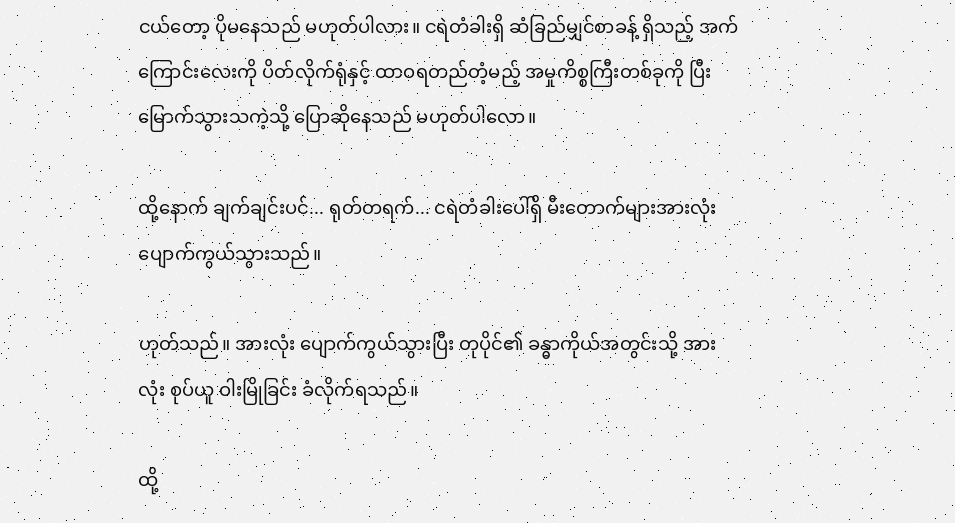ငယ်တော့ ပိုမနေသည် မဟုတ်ပါလား။ ငရဲတံခါးရှိ ဆံခြည်မျှင်စာခန့် ရှိသည့် အက်ကြောင်းလေးကို ပိတ်လိုက်ရုံနှင့် ထာဝရတည်တံ့မည့် အမှုကိစ္စကြီးတစ်ခုကို ပြီးမြောက်သွားသကဲ့သို့ ပြောဆိုနေသည် မဟုတ်ပါလော။

ထို့နောက် ချက်ချင်းပင်... ရုတ်တရက်... ငရဲတံခါးပေါ်ရှိ မီးတောက်များအားလုံး ပျောက်ကွယ်သွားသည်။

ဟုတ်သည်။ အားလုံး ပျောက်ကွယ်သွားပြီး တုပိုင်၏ ခန္ဓာကိုယ်အတွင်းသို့ အားလုံး စုပ်ယူ ဝါးမြိုခြင်း ခံလိုက်ရသည်။

ထို့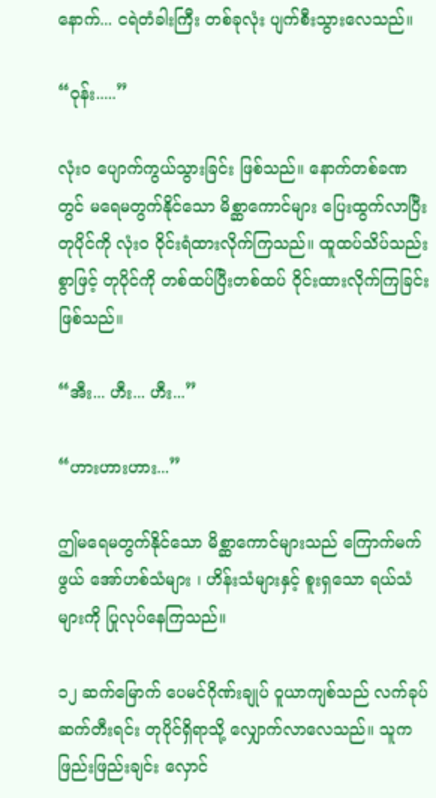နောက်... ငရဲတံခါးကြီး တစ်ခုလုံး ပျက်စီးသွားလေသည်။

“ဝုန်း.....”

လုံးဝ ပျောက်ကွယ်သွားခြင်း ဖြစ်သည်။ နောက်တစ်ခဏတွင် မရေမတွက်နိုင်သော မိစ္ဆာကောင်များ ပြေးထွက်လာပြီး တုပိုင်ကို လုံးဝ ဝိုင်းရံထားလိုက်ကြသည်။ ထူထပ်သိပ်သည်းစွာဖြင့် တုပိုင်ကို တစ်ထပ်ပြီးတစ်ထပ် ဝိုင်းထားလိုက်ကြခြင်း ဖြစ်သည်။

“အီး... ဟီး... ဟီး...”

“ဟားဟားဟား...”

ဤမရေမတွက်နိုင်သော မိစ္ဆာကောင်များသည် ကြောက်မက်ဖွယ် အော်ဟစ်သံများ ၊ ဟိန်းသံများနှင့် စူးရှသော ရယ်သံများကို ပြုလုပ်နေကြသည်။

၁၂ ဆက်မြောက် ပေမင်ဂိုဏ်းချုပ် ဝူယာကျစ်သည် လက်ခုပ်ဆက်တီးရင်း တုပိုင်ရှိရာသို့ လျှောက်လာလေသည်။ သူက ဖြည်းဖြည်းချင်း လှောင်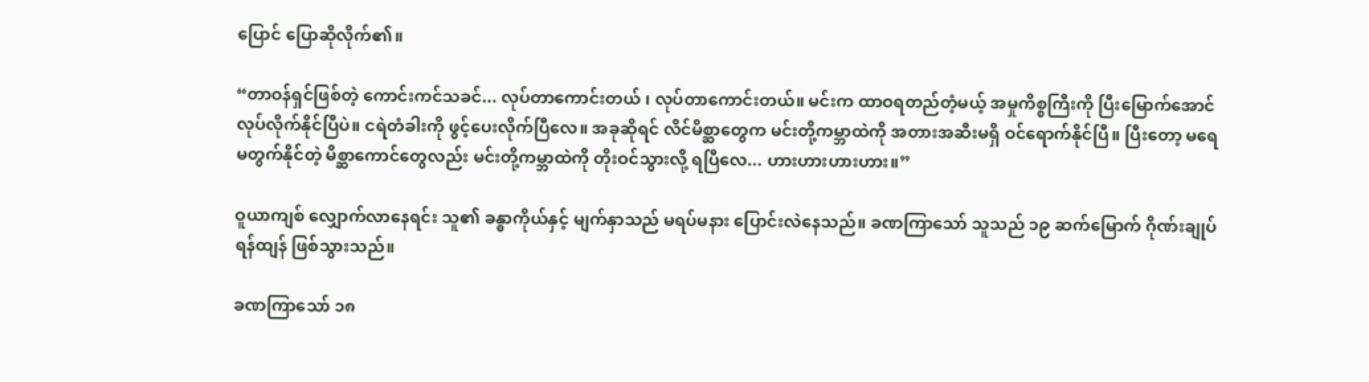ပြောင် ပြောဆိုလိုက်၏။

“တာဝန်ရှင်ဖြစ်တဲ့ ကောင်းကင်သခင်... လုပ်တာကောင်းတယ် ၊ လုပ်တာကောင်းတယ်။ မင်းက ထာဝရတည်တံ့မယ့် အမှုကိစ္စကြီးကို ပြီးမြောက်အောင် လုပ်လိုက်နိုင်ပြီပဲ။ ငရဲတံခါးကို ဖွင့်ပေးလိုက်ပြီလေ။ အခုဆိုရင် လိင်မိစ္ဆာတွေက မင်းတို့ကမ္ဘာထဲကို အတားအဆီးမရှိ ဝင်ရောက်နိုင်ပြီ။ ပြီးတော့ မရေမတွက်နိုင်တဲ့ မိစ္ဆာကောင်တွေလည်း မင်းတို့ကမ္ဘာထဲကို တိုးဝင်သွားလို့ ရပြီလေ... ဟားဟားဟားဟား။”

ဝူယာကျစ် လျှောက်လာနေရင်း သူ၏ ခန္ဓာကိုယ်နှင့် မျက်နှာသည် မရပ်မနား ပြောင်းလဲနေသည်။ ခဏကြာသော် သူသည် ၁၉ ဆက်မြောက် ဂိုဏ်းချုပ် ရန်ထျန် ဖြစ်သွားသည်။

ခဏကြာသော် ၁၈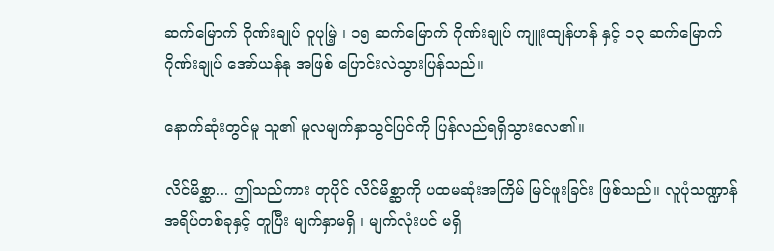ဆက်မြောက် ဂိုဏ်းချုပ် ဝူပုမြဲ့ ၊ ၁၅ ဆက်မြောက် ဂိုဏ်းချုပ် ကျူးထျန်ဟန် နှင့် ၁၃ ဆက်မြောက် ဂိုဏ်းချုပ် အော်ယန်နု အဖြစ် ပြောင်းလဲသွားပြန်သည်။

နောက်ဆုံးတွင်မူ သူ၏ မူလမျက်နှာသွင်ပြင်ကို ပြန်လည်ရရှိသွားလေ၏။

လိင်မိစ္ဆာ... ဤသည်ကား တုပိုင် လိင်မိစ္ဆာကို ပထမဆုံးအကြိမ် မြင်ဖူးခြင်း ဖြစ်သည်။ လူပုံသဏ္ဍာန် အရိပ်တစ်ခုနှင့် တူပြီး မျက်နှာမရှိ ၊ မျက်လုံးပင် မရှိ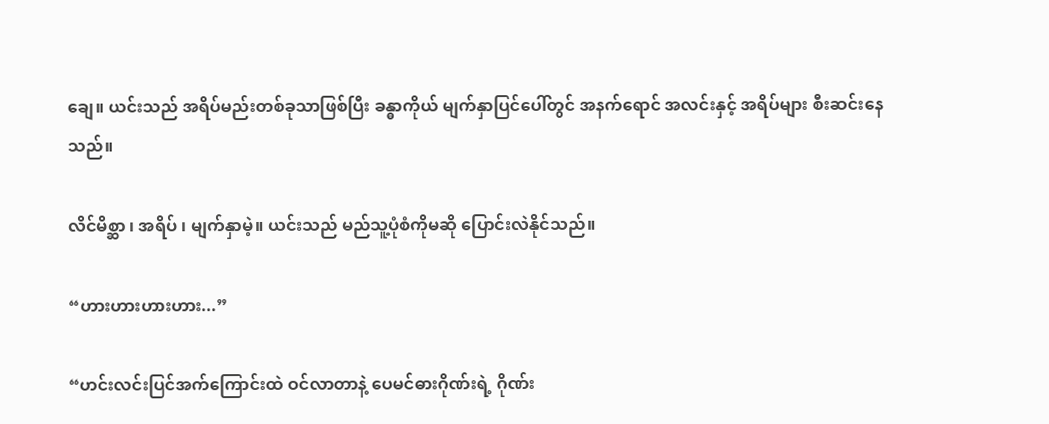ချေ။ ယင်းသည် အရိပ်မည်းတစ်ခုသာဖြစ်ပြီး ခန္ဓာကိုယ် မျက်နှာပြင်ပေါ်တွင် အနက်ရောင် အလင်းနှင့် အရိပ်များ စီးဆင်းနေသည်။

လိင်မိစ္ဆာ ၊ အရိပ် ၊ မျက်နှာမဲ့။ ယင်းသည် မည်သူ့ပုံစံကိုမဆို ပြောင်းလဲနိုင်သည်။

“ဟားဟားဟားဟား...”

“ဟင်းလင်းပြင်အက်ကြောင်းထဲ ဝင်လာတာနဲ့ ပေမင်ဓားဂိုဏ်းရဲ့ ဂိုဏ်း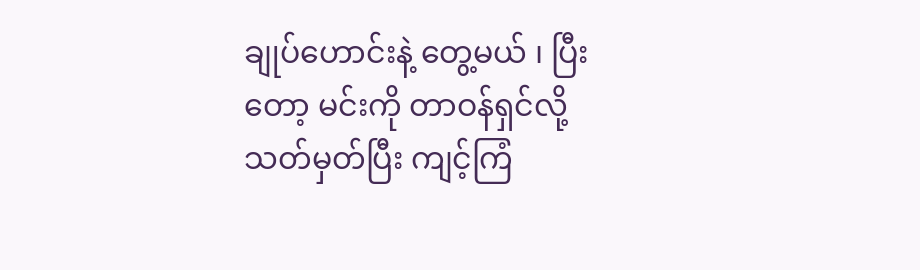ချုပ်ဟောင်းနဲ့ တွေ့မယ် ၊ ပြီးတော့ မင်းကို တာဝန်ရှင်လို့ သတ်မှတ်ပြီး ကျင့်ကြံ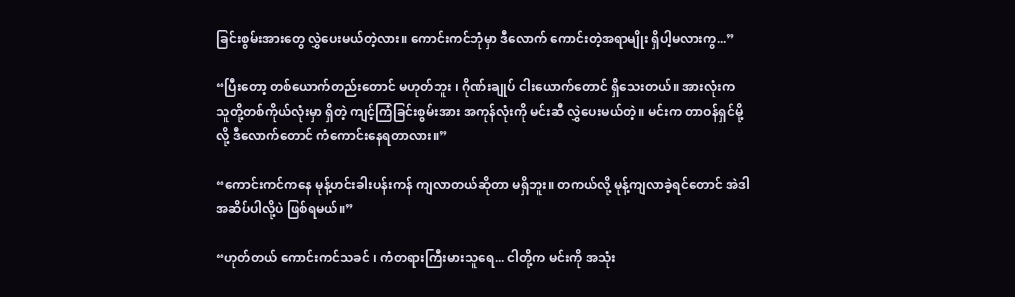ခြင်းစွမ်းအားတွေ လွှဲပေးမယ်တဲ့လား။ ကောင်းကင်ဘုံမှာ ဒီလောက် ကောင်းတဲ့အရာမျိုး ရှိပါ့မလားကွ...”

“ပြီးတော့ တစ်ယောက်တည်းတောင် မဟုတ်ဘူး ၊ ဂိုဏ်းချုပ် ငါးယောက်တောင် ရှိသေးတယ်။ အားလုံးက သူတို့တစ်ကိုယ်လုံးမှာ ရှိတဲ့ ကျင့်ကြံခြင်းစွမ်းအား အကုန်လုံးကို မင်းဆီ လွှဲပေးမယ်တဲ့။ မင်းက တာဝန်ရှင်မို့လို့ ဒီလောက်တောင် ကံကောင်းနေရတာလား။”

“ကောင်းကင်ကနေ မုန့်ဟင်းခါးပန်းကန် ကျလာတယ်ဆိုတာ မရှိဘူး။ တကယ်လို့ မုန့်ကျလာခဲ့ရင်တောင် အဲဒါ အဆိပ်ပါလို့ပဲ ဖြစ်ရမယ်။”

“ဟုတ်တယ် ကောင်းကင်သခင် ၊ ကံတရားကြီးမားသူရေ... ငါတို့က မင်းကို အသုံး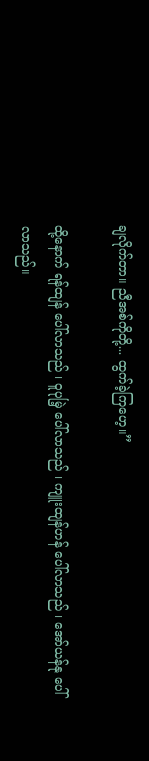ချလိုက်တာ။ ညီအစ်ကိုတို့... ထွက်ခဲ့ကြဟေ့။”

ထို့နောက် ရန်ထျန် ပေါ်လာသည် ၊ ဝူပုမြဲ့ ပေါ်လာသည် ၊ ကျူးထျန်ဟန် ပေါ်လာသည် ၊ အော်ယန်နု ပေါ်လာသည်။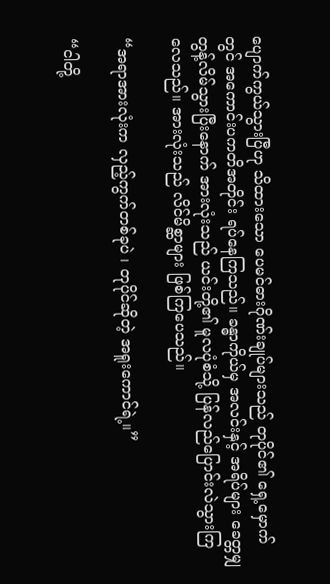ပျောက်ကွယ်သွားပြီဟု သိထားသော ပေမင်ဓားဂိုဏ်းချုပ်များသည် တုပိုင်၏ ရှေ့မှောက်တွင် အကောင်းပကတိအတိုင်း ရပ်နေကြသည်။ ခန္ဓာကိုယ်မှ အလင်းနှင့် အရိပ်များ ခေတ္တမျှ တွန့်လိမ်သွားပြီးနောက် အားလုံးသည် ယင်းတို့၏ မူလပုံစံသို့ ပြန်လည်ပြောင်းလဲသွားကြလေသည်။ အားလုံးသည် လိင်မိစ္ဆာများ ဖြစ်ကြပေသည်။

“အရာအားလုံးက လှည့်ကွက်တစ်ခုပဲ ၊ တုပိုင်ဆိုတဲ့ အရူးကောင်ရဲ့။”

“ငါတို့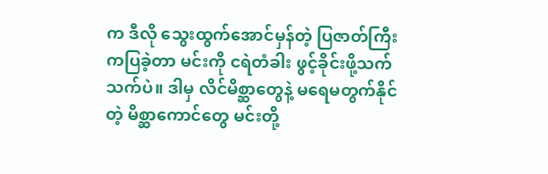က ဒီလို သွေးထွက်အောင်မှန်တဲ့ ပြဇာတ်ကြီး ကပြခဲ့တာ မင်းကို ငရဲတံခါး ဖွင့်ခိုင်းဖို့သက်သက်ပဲ။ ဒါမှ လိင်မိစ္ဆာတွေနဲ့ မရေမတွက်နိုင်တဲ့ မိစ္ဆာကောင်တွေ မင်းတို့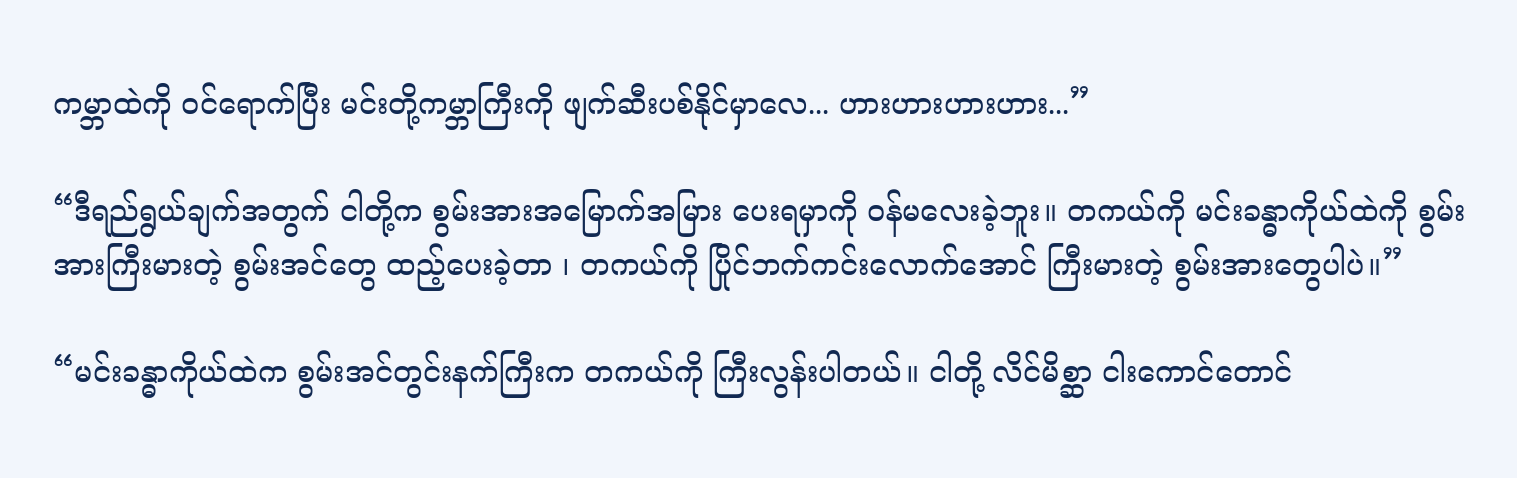ကမ္ဘာထဲကို ဝင်ရောက်ပြီး မင်းတို့ကမ္ဘာကြီးကို ဖျက်ဆီးပစ်နိုင်မှာလေ... ဟားဟားဟားဟား...”

“ဒီရည်ရွယ်ချက်အတွက် ငါတို့က စွမ်းအားအမြောက်အမြား ပေးရမှာကို ဝန်မလေးခဲ့ဘူး။ တကယ်ကို မင်းခန္ဓာကိုယ်ထဲကို စွမ်းအားကြီးမားတဲ့ စွမ်းအင်တွေ ထည့်ပေးခဲ့တာ ၊ တကယ်ကို ပြိုင်ဘက်ကင်းလောက်အောင် ကြီးမားတဲ့ စွမ်းအားတွေပါပဲ။”

“မင်းခန္ဓာကိုယ်ထဲက စွမ်းအင်တွင်းနက်ကြီးက တကယ်ကို ကြီးလွန်းပါတယ်။ ငါတို့ လိင်မိစ္ဆာ ငါးကောင်တောင်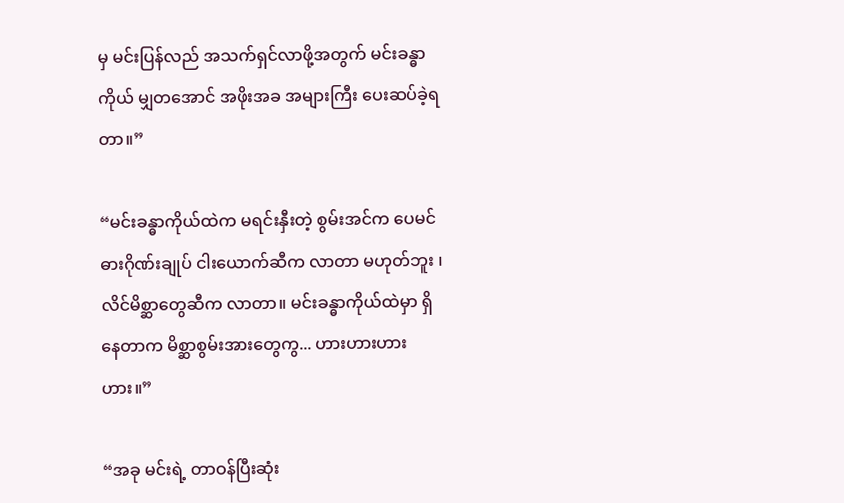မှ မင်းပြန်လည် အသက်ရှင်လာဖို့အတွက် မင်းခန္ဓာကိုယ် မျှတအောင် အဖိုးအခ အများကြီး ပေးဆပ်ခဲ့ရတာ။”

“မင်းခန္ဓာကိုယ်ထဲက မရင်းနှီးတဲ့ စွမ်းအင်က ပေမင်ဓားဂိုဏ်းချုပ် ငါးယောက်ဆီက လာတာ မဟုတ်ဘူး ၊ လိင်မိစ္ဆာတွေဆီက လာတာ။ မင်းခန္ဓာကိုယ်ထဲမှာ ရှိနေတာက မိစ္ဆာစွမ်းအားတွေကွ... ဟားဟားဟားဟား။”

“အခု မင်းရဲ့ တာဝန်ပြီးဆုံး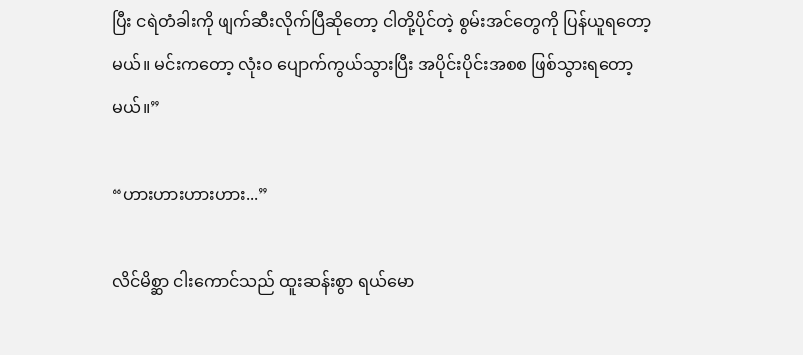ပြီး ငရဲတံခါးကို ဖျက်ဆီးလိုက်ပြီဆိုတော့ ငါတို့ပိုင်တဲ့ စွမ်းအင်တွေကို ပြန်ယူရတော့မယ်။ မင်းကတော့ လုံးဝ ပျောက်ကွယ်သွားပြီး အပိုင်းပိုင်းအစစ ဖြစ်သွားရတော့မယ်။”

“ဟားဟားဟားဟား...”

လိင်မိစ္ဆာ ငါးကောင်သည် ထူးဆန်းစွာ ရယ်မော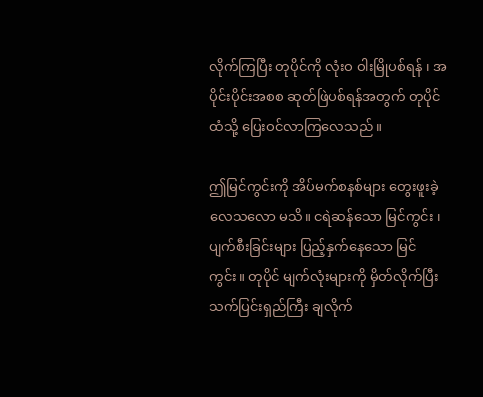လိုက်ကြပြီး တုပိုင်ကို လုံးဝ ဝါးမြိုပစ်ရန် ၊ အပိုင်းပိုင်းအစစ ဆုတ်ဖြဲပစ်ရန်အတွက် တုပိုင်ထံသို့ ပြေးဝင်လာကြလေသည်။

ဤမြင်ကွင်းကို အိပ်မက်စနစ်များ တွေးဖူးခဲ့လေသလော မသိ။ ငရဲဆန်သော မြင်ကွင်း ၊ ပျက်စီးခြင်းများ ပြည့်နှက်နေသော မြင်ကွင်း။ တုပိုင် မျက်လုံးများကို မှိတ်လိုက်ပြီး သက်ပြင်းရှည်ကြီး ချလိုက်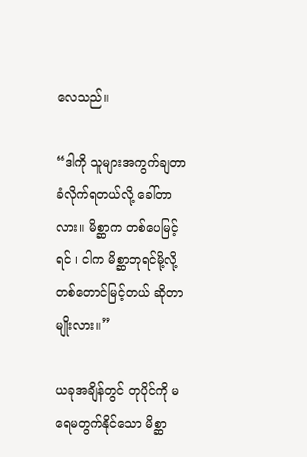လေသည်။

“ဒါကို သူများအကွက်ချတာ ခံလိုက်ရတယ်လို့ ခေါ်တာလား။ မိစ္ဆာက တစ်ပေမြင့်ရင် ၊ ငါက မိစ္ဆာဘုရင်မို့လို့ တစ်တောင်မြင့်တယ် ဆိုတာမျိုးလား။”

ယခုအချိန်တွင် တုပိုင်ကို မရေမတွက်နိုင်သော မိစ္ဆာ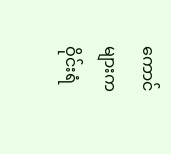ကောင်များက ဝိုင်းရံ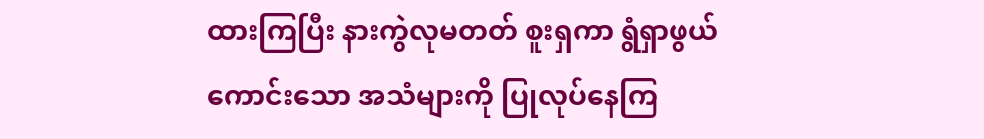ထားကြပြီး နားကွဲလုမတတ် စူးရှကာ ရွံရှာဖွယ်ကောင်းသော အသံများကို ပြုလုပ်နေကြ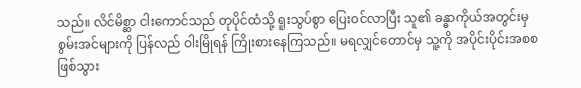သည်။ လိင်မိစ္ဆာ ငါးကောင်သည် တုပိုင်ထံသို့ ရူးသွပ်စွာ ပြေးဝင်လာပြီး သူ၏ ခန္ဓာကိုယ်အတွင်းမှ စွမ်းအင်များကို ပြန်လည် ဝါးမြိုရန် ကြိုးစားနေကြသည်။ မရလျှင်တောင်မှ သူ့ကို အပိုင်းပိုင်းအစစ ဖြစ်သွား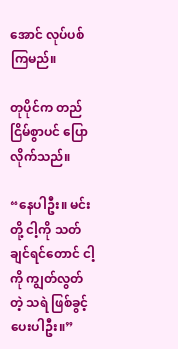အောင် လုပ်ပစ်ကြမည်။

တုပိုင်က တည်ငြိမ်စွာပင် ပြောလိုက်သည်။

“နေပါဦး။ မင်းတို့ ငါ့ကို သတ်ချင်ရင်တောင် ငါ့ကို ကျွတ်လွတ်တဲ့ သရဲ ဖြစ်ခွင့်ပေးပါဦး။”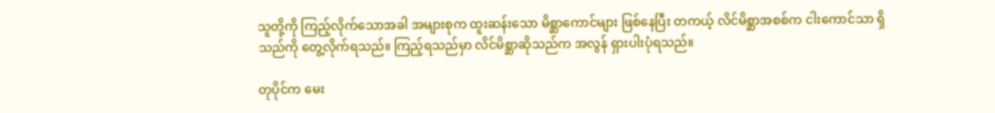သူတို့ကို ကြည့်လိုက်သောအခါ အများစုက ထူးဆန်းသော မိစ္ဆာကောင်များ ဖြစ်နေပြီး တကယ့် လိင်မိစ္ဆာအစစ်က ငါးကောင်သာ ရှိသည်ကို တွေ့လိုက်ရသည်။ ကြည့်ရသည်မှာ လိင်မိစ္ဆာဆိုသည်က အလွန် ရှားပါးပုံရသည်။

တုပိုင်က မေး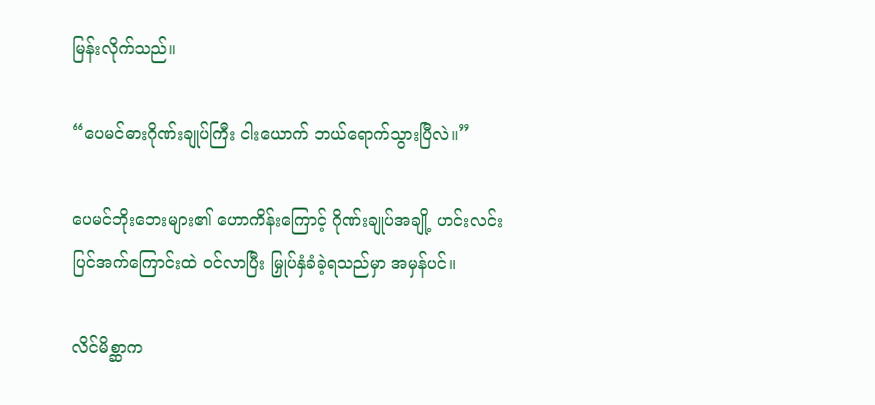မြန်းလိုက်သည်။

“ပေမင်ဓားဂိုဏ်းချုပ်ကြီး ငါးယောက် ဘယ်ရောက်သွားပြီလဲ။”

ပေမင်ဘိုးဘေးများ၏ ဟောကိန်းကြောင့် ဂိုဏ်းချုပ်အချို့ ဟင်းလင်းပြင်အက်ကြောင်းထဲ ဝင်လာပြီး မြှုပ်နှံခံခဲ့ရသည်မှာ အမှန်ပင်။

လိင်မိစ္ဆာက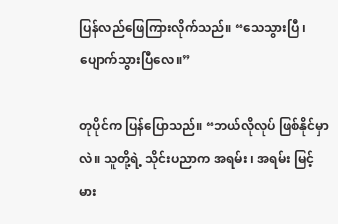ပြန်လည်ဖြေကြားလိုက်သည်။ “သေသွားပြီ ၊ ပျောက်သွားပြီလေ။”

တုပိုင်က ပြန်ပြောသည်။ “ဘယ်လိုလုပ် ဖြစ်နိုင်မှာလဲ။ သူတို့ရဲ့ သိုင်းပညာက အရမ်း ၊ အရမ်း မြင့်မား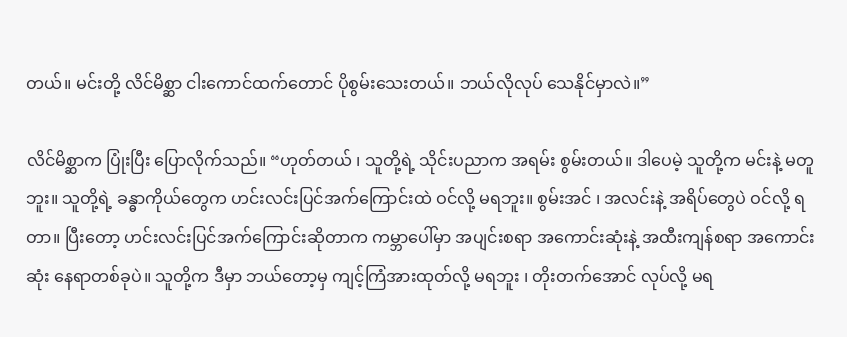တယ်။ မင်းတို့ လိင်မိစ္ဆာ ငါးကောင်ထက်တောင် ပိုစွမ်းသေးတယ်။ ဘယ်လိုလုပ် သေနိုင်မှာလဲ။”

လိင်မိစ္ဆာက ပြုံးပြီး ပြောလိုက်သည်။ “ဟုတ်တယ် ၊ သူတို့ရဲ့ သိုင်းပညာက အရမ်း စွမ်းတယ်။ ဒါပေမဲ့ သူတို့က မင်းနဲ့ မတူဘူး။ သူတို့ရဲ့ ခန္ဓာကိုယ်တွေက ဟင်းလင်းပြင်အက်ကြောင်းထဲ ဝင်လို့ မရဘူး။ စွမ်းအင် ၊ အလင်းနဲ့ အရိပ်တွေပဲ ဝင်လို့ ရတာ။ ပြီးတော့ ဟင်းလင်းပြင်အက်ကြောင်းဆိုတာက ကမ္ဘာပေါ်မှာ အပျင်းစရာ အကောင်းဆုံးနဲ့ အထီးကျန်စရာ အကောင်းဆုံး နေရာတစ်ခုပဲ။ သူတို့က ဒီမှာ ဘယ်တော့မှ ကျင့်ကြံအားထုတ်လို့ မရဘူး ၊ တိုးတက်အောင် လုပ်လို့ မရ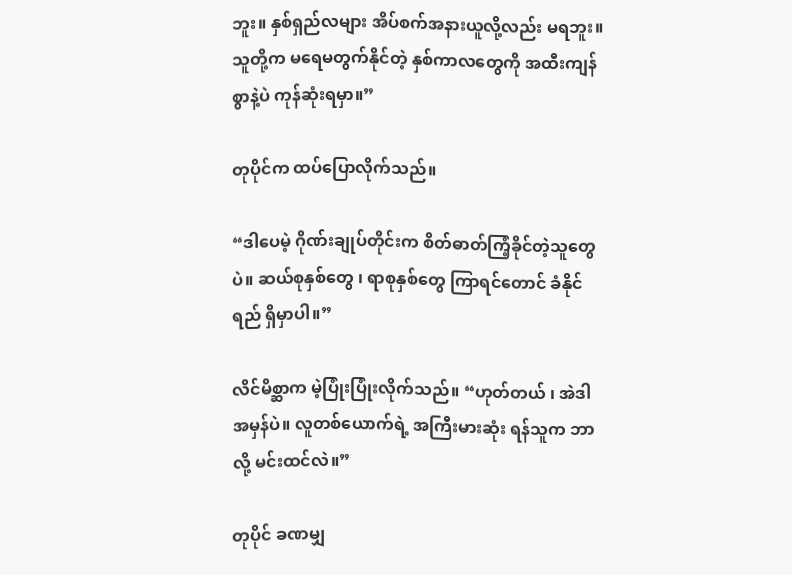ဘူး။ နှစ်ရှည်လများ အိပ်စက်အနားယူလို့လည်း မရဘူး။ သူတို့က မရေမတွက်နိုင်တဲ့ နှစ်ကာလတွေကို အထီးကျန်စွာနဲ့ပဲ ကုန်ဆုံးရမှာ။”

တုပိုင်က ထပ်ပြောလိုက်သည်။

“ဒါပေမဲ့ ဂိုဏ်းချုပ်တိုင်းက စိတ်ဓာတ်ကြံ့ခိုင်တဲ့သူတွေပဲ။ ဆယ်စုနှစ်တွေ ၊ ရာစုနှစ်တွေ ကြာရင်တောင် ခံနိုင်ရည် ရှိမှာပါ။”

လိင်မိစ္ဆာက မဲ့ပြုံးပြုံးလိုက်သည်။ “ဟုတ်တယ် ၊ အဲဒါ အမှန်ပဲ။ လူတစ်ယောက်ရဲ့ အကြီးမားဆုံး ရန်သူက ဘာလို့ မင်းထင်လဲ။”

တုပိုင် ခဏမျှ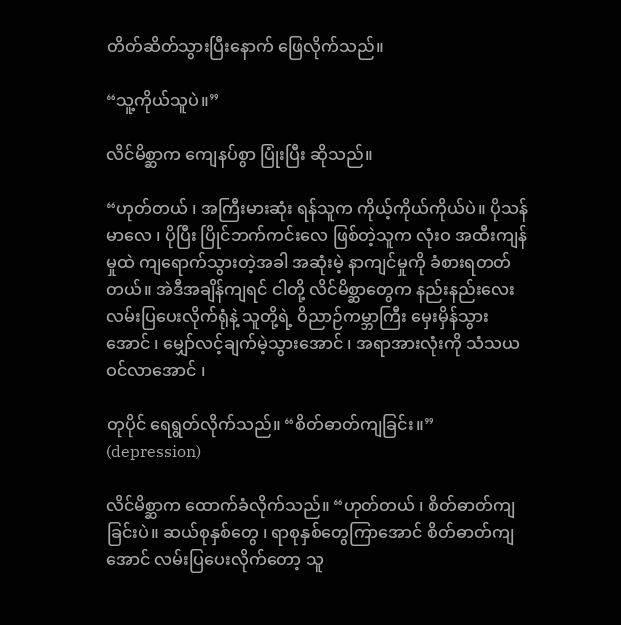တိတ်ဆိတ်သွားပြီးနောက် ဖြေလိုက်သည်။

“သူ့ကိုယ်သူပဲ။”

လိင်မိစ္ဆာက ကျေနပ်စွာ ပြုံးပြီး ဆိုသည်။

“ဟုတ်တယ် ၊ အကြီးမားဆုံး ရန်သူက ကိုယ့်ကိုယ်ကိုယ်ပဲ။ ပိုသန်မာလေ ၊ ပိုပြီး ပြိုင်ဘက်ကင်းလေ ဖြစ်တဲ့သူက လုံးဝ အထီးကျန်မှုထဲ ကျရောက်သွားတဲ့အခါ အဆုံးမဲ့ နာကျင်မှုကို ခံစားရတတ်တယ်။ အဲဒီအချိန်ကျရင် ငါတို့ လိင်မိစ္ဆာတွေက နည်းနည်းလေး လမ်းပြပေးလိုက်ရုံနဲ့ သူတို့ရဲ့ ဝိညာဉ်ကမ္ဘာကြီး မှေးမှိန်သွားအောင် ၊ မျှော်လင့်ချက်မဲ့သွားအောင် ၊ အရာအားလုံးကို သံသယဝင်လာအောင် ၊

တုပိုင် ရေရွတ်လိုက်သည်။ “စိတ်ဓာတ်ကျခြင်း။” (depression)

လိင်မိစ္ဆာက ထောက်ခံလိုက်သည်။ “ဟုတ်တယ် ၊ စိတ်ဓာတ်ကျခြင်းပဲ။ ဆယ်စုနှစ်တွေ ၊ ရာစုနှစ်တွေကြာအောင် စိတ်ဓာတ်ကျအောင် လမ်းပြပေးလိုက်တော့ သူ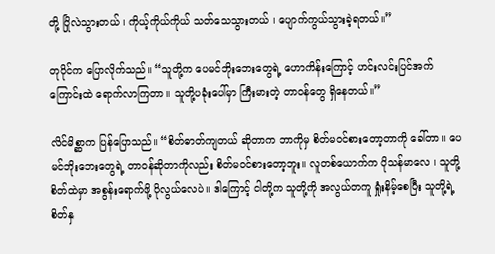တို့ ပြိုလဲသွားတယ် ၊ ကိုယ့်ကိုယ်ကိုယ် သတ်သေသွားတယ် ၊ ပျောက်ကွယ်သွားခဲ့ရတယ်။”

တုပိုင်က ပြောလိုက်သည်။ “သူတို့က ပေမင်ဘိုးဘေးတွေရဲ့ ဟောကိန်းကြောင့် ဟင်းလင်းပြင်အက်ကြောင်းထဲ ရောက်လာကြတာ။ သူတို့ပခုံးပေါ်မှာ ကြီးမားတဲ့ တာဝန်တွေ ရှိနေတယ်။”

လိင်မိစ္ဆာက ပြန်ပြောသည်။ “စိတ်ဓာတ်ကျတယ် ဆိုတာက ဘာကိုမှ စိတ်မဝင်စားတော့တာကို ခေါ်တာ။ ပေမင်ဘိုးဘေးတွေရဲ့ တာဝန်ဆိုတာကိုလည်း စိတ်မဝင်စားတော့ဘူး။ လူတစ်ယောက်က ပိုသန်မာလေ ၊ သူတို့စိတ်ထဲမှာ အစွန်းရောက်ဖို့ ပိုလွယ်လေပဲ။ ဒါကြောင့် ငါတို့က သူတို့ကို အလွယ်တကူ ရှုံးနိမ့်စေပြီး သူတို့ရဲ့ စိတ်နှ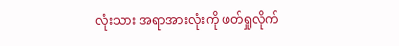လုံးသား အရာအားလုံးကို ဖတ်ရှုလိုက်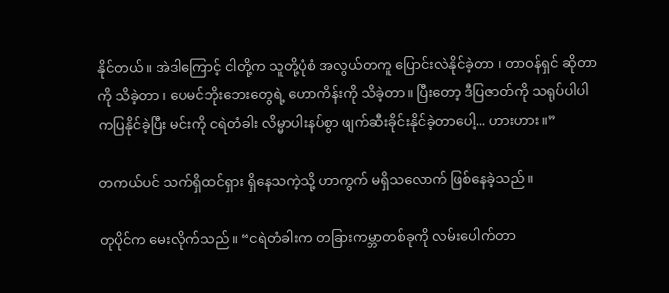နိုင်တယ်။ အဲဒါကြောင့် ငါတို့က သူတို့ပုံစံ အလွယ်တကူ ပြောင်းလဲနိုင်ခဲ့တာ ၊ တာဝန်ရှင် ဆိုတာကို သိခဲ့တာ ၊ ပေမင်ဘိုးဘေးတွေရဲ့ ဟောကိန်းကို သိခဲ့တာ။ ပြီးတော့ ဒီပြဇာတ်ကို သရုပ်ပါပါ ကပြနိုင်ခဲ့ပြီး မင်းကို ငရဲတံခါး လိမ္မာပါးနပ်စွာ ဖျက်ဆီးခိုင်းနိုင်ခဲ့တာပေါ့... ဟားဟား။”

တကယ်ပင် သက်ရှိထင်ရှား ရှိနေသကဲ့သို့ ဟာကွက် မရှိသလောက် ဖြစ်နေခဲ့သည်။

တုပိုင်က မေးလိုက်သည်။ “ငရဲတံခါးက တခြားကမ္ဘာတစ်ခုကို လမ်းပေါက်တာ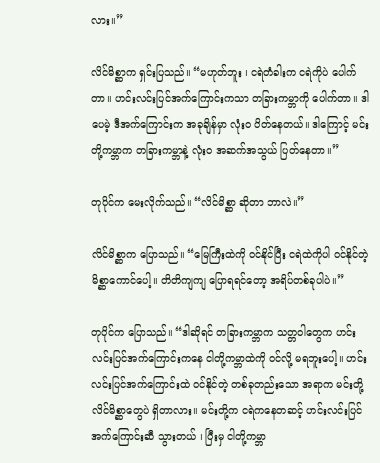လား။”

လိင်မိစ္ဆာက ရှင်းပြသည်။ “မဟုတ်ဘူး ၊ ငရဲတံခါးက ငရဲကိုပဲ ပေါက်တာ။ ဟင်းလင်းပြင်အက်ကြောင်းကသာ တခြားကမ္ဘာကို ပေါက်တာ။ ဒါပေမဲ့ ဒီအက်ကြောင်းက အခုချိန်မှာ လုံးဝ ပိတ်နေတယ်။ ဒါကြောင့် မင်းတို့ကမ္ဘာက တခြားကမ္ဘာနဲ့ လုံးဝ အဆက်အသွယ် ပြတ်နေတာ။”

တုပိုင်က မေးလိုက်သည်။ “လိင်မိစ္ဆာ ဆိုတာ ဘာလဲ။”

လိင်မိစ္ဆာက ပြောသည်။ “မြေကြီးထဲကို ဝင်နိုင်ပြီး ငရဲထဲကိုပါ ဝင်နိုင်တဲ့ မိစ္ဆာကောင်ပေါ့။ တိတိကျကျ ပြောရရင်တော့ အရိပ်တစ်ခုပါပဲ။”

တုပိုင်က ပြောသည်။ “ဒါဆိုရင် တခြားကမ္ဘာက သတ္တဝါတွေက ဟင်းလင်းပြင်အက်ကြောင်းကနေ ငါတို့ကမ္ဘာထဲကို ဝင်လို့ မရဘူးပေါ့။ ဟင်းလင်းပြင်အက်ကြောင်းထဲ ဝင်နိုင်တဲ့ တစ်ခုတည်းသော အရာက မင်းတို့ လိင်မိစ္ဆာတွေပဲ ရှိတာလား။ မင်းတို့က ငရဲကနေတဆင့် ဟင်းလင်းပြင်အက်ကြောင်းဆီ သွားတယ် ၊ ပြီးမှ ငါတို့ကမ္ဘာ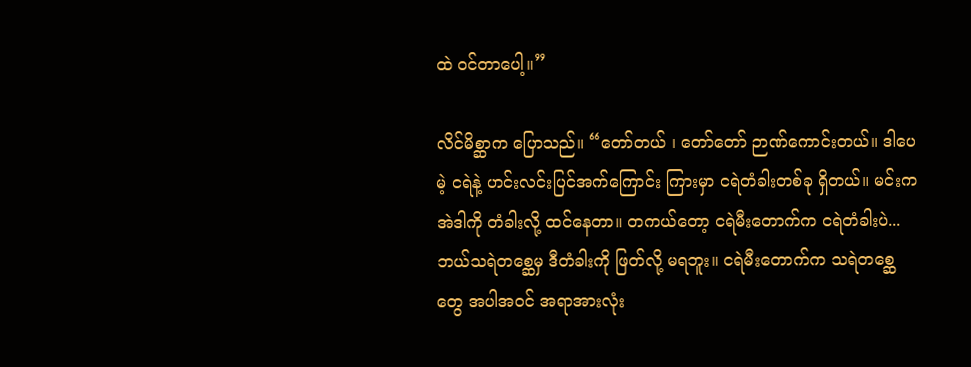ထဲ ဝင်တာပေါ့။”

လိင်မိစ္ဆာက ပြောသည်။ “တော်တယ် ၊ တော်တော် ဉာဏ်ကောင်းတယ်။ ဒါပေမဲ့ ငရဲနဲ့ ဟင်းလင်းပြင်အက်ကြောင်း ကြားမှာ ငရဲတံခါးတစ်ခု ရှိတယ်။ မင်းက အဲဒါကို တံခါးလို့ ထင်နေတာ။ တကယ်တော့ ငရဲမီးတောက်က ငရဲတံခါးပဲ... ဘယ်သရဲတစ္ဆေမှ ဒီတံခါးကို ဖြတ်လို့ မရဘူး။ ငရဲမီးတောက်က သရဲတစ္ဆေတွေ အပါအဝင် အရာအားလုံး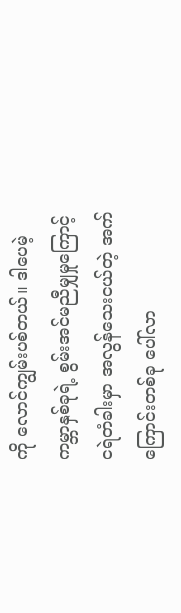ကို လောင်ကျွမ်းပစ်တယ်။ ဒါပေမဲ့ ကမ္ဘာနှစ်ခုရဲ့ စွမ်းအင်မညီမျှမှုကြောင့် ငရဲတံခါးမှာ အလွန်သေးငယ်တဲ့ အက်ကြောင်းတစ်ခု ပေါ်လာ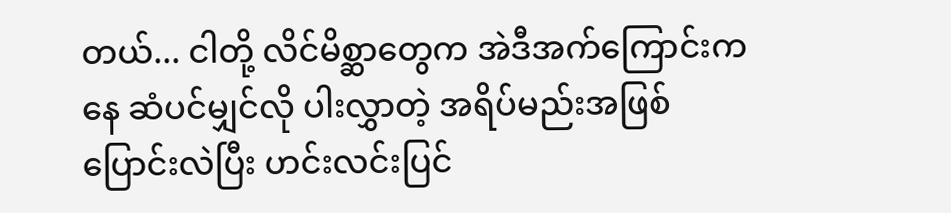တယ်... ငါတို့ လိင်မိစ္ဆာတွေက အဲဒီအက်ကြောင်းကနေ ဆံပင်မျှင်လို ပါးလွှာတဲ့ အရိပ်မည်းအဖြစ် ပြောင်းလဲပြီး ဟင်းလင်းပြင်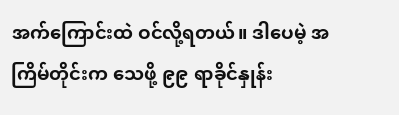အက်ကြောင်းထဲ ဝင်လို့ရတယ်။ ဒါပေမဲ့ အကြိမ်တိုင်းက သေဖို့ ၉၉ ရာခိုင်နှုန်း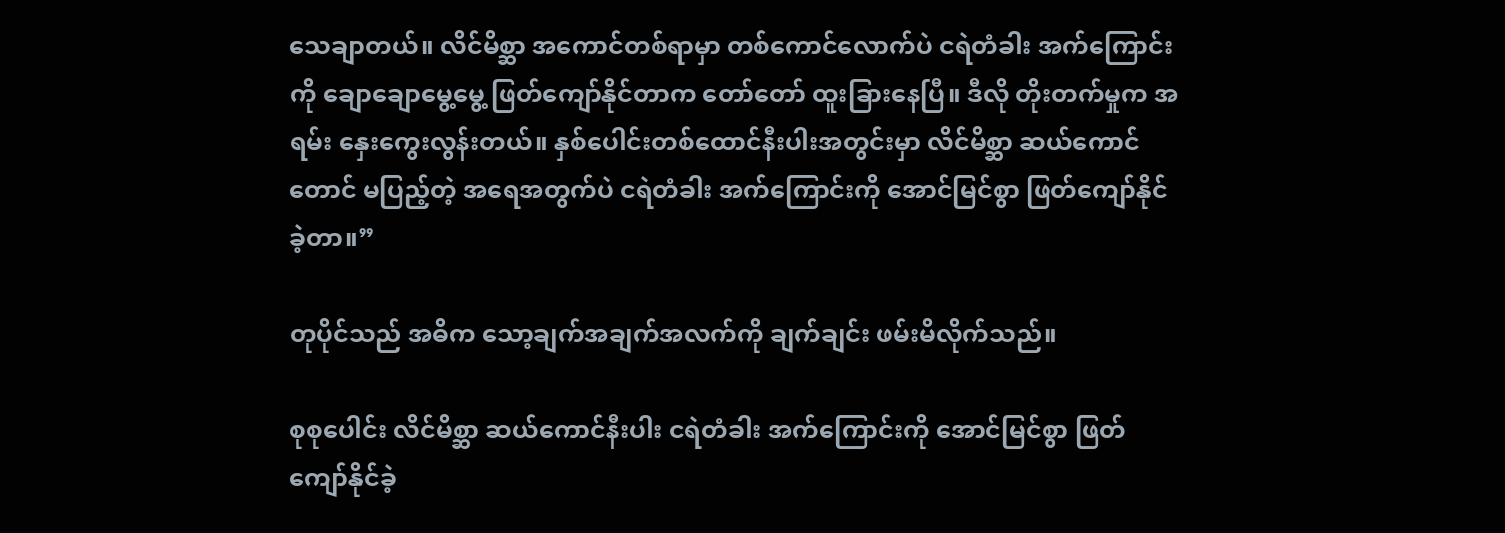သေချာတယ်။ လိင်မိစ္ဆာ အကောင်တစ်ရာမှာ တစ်ကောင်လောက်ပဲ ငရဲတံခါး အက်ကြောင်းကို ချောချောမွေ့မွေ့ ဖြတ်ကျော်နိုင်တာက တော်တော် ထူးခြားနေပြီ။ ဒီလို တိုးတက်မှုက အရမ်း နှေးကွေးလွန်းတယ်။ နှစ်ပေါင်းတစ်ထောင်နီးပါးအတွင်းမှာ လိင်မိစ္ဆာ ဆယ်ကောင်တောင် မပြည့်တဲ့ အရေအတွက်ပဲ ငရဲတံခါး အက်ကြောင်းကို အောင်မြင်စွာ ဖြတ်ကျော်နိုင်ခဲ့တာ။”

တုပိုင်သည် အဓိက သော့ချက်အချက်အလက်ကို ချက်ချင်း ဖမ်းမိလိုက်သည်။

စုစုပေါင်း လိင်မိစ္ဆာ ဆယ်ကောင်နီးပါး ငရဲတံခါး အက်ကြောင်းကို အောင်မြင်စွာ ဖြတ်ကျော်နိုင်ခဲ့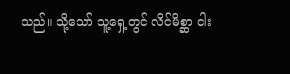သည်။ သို့သော် သူ့ရှေ့တွင် လိင်မိစ္ဆာ ငါး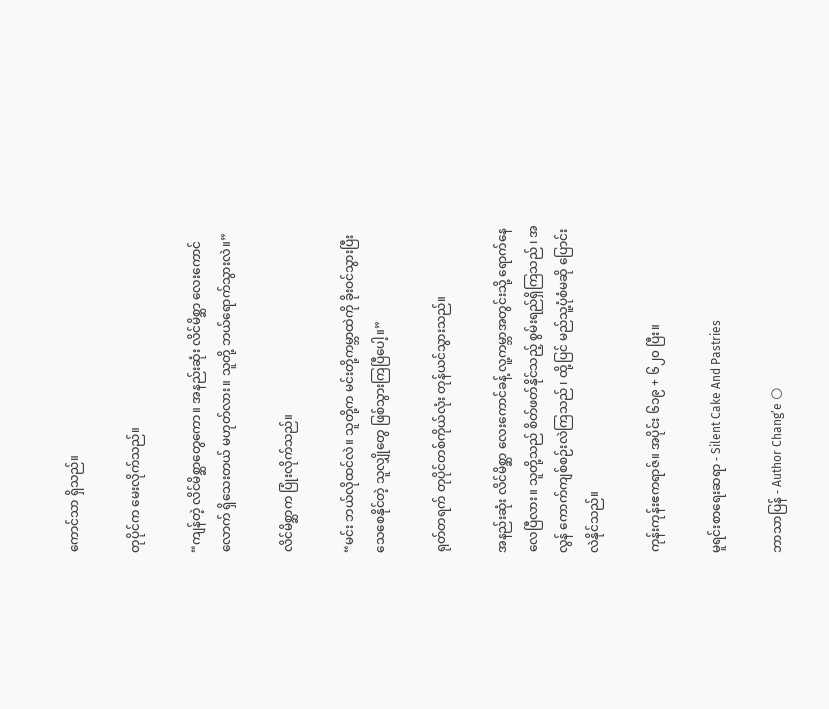ကောင်သာ ရှိသည်။

တုပိုင်က မေးလိုက်သည်။

“ကျန်တဲ့ လိင်မိစ္ဆာတွေကော။ အနည်းဆုံး လိင်မိစ္ဆာ လေးကောင်လောက် ရှိသေးတယ် မဟုတ်လား။ သူတို့ ဘယ်ရောက်သွားလဲ။”

လိင်မိစ္ဆာက ပြုံးလိုက်သည်။

“မင်း ဘယ်လိုထင်လဲ။ သူတို့က မင်းတို့ကမ္ဘာထဲကို ခိုးဝင်သွားပြီး သေစေနိုင်တဲ့ သူလျှိုတွေ ဖြစ်သွားကြပြီပေါ့။”

ရုတ်တရက် တုပိုင်တစ်ကိုယ်လုံး တုန်ယင်သွားသည်။

အနည်းဆုံး လိင်မိစ္ဆာ လေးကောင်ခန့် လူ့ကမ္ဘာအတွင်းသို့ ရောက်နေလေပြီလား။ သူတို့သည် စိတ်ဖတ်နိုင်သည့် စွမ်းရည်ရှိကြသည် ၊ အလွန် ကောက်ကျစ်စဉ်းလဲကြသည် ၊ ထို့ပြင် မည်သူ့ပုံစံမဆို ပြောင်းလဲနိုင်သည်။

ကုန်းကုန်းဧကရာဇ်။ အပိုင်း ၆၁၉ + ၆၂၀ ပြီး။

မူရင်းစာရေးဆရာ - Silent Cake And Pastries

ဘာသာပြန် - Author Chang’e 🌕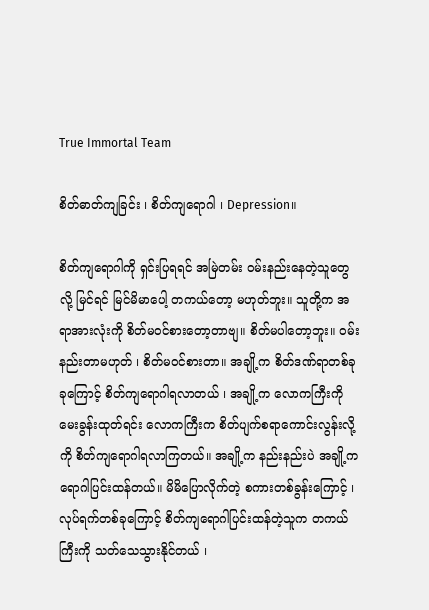True Immortal Team

စိတ်ဓာတ်ကျခြင်း ၊ စိတ်ကျရောဂါ ၊ Depression။

စိတ်ကျရောဂါကို ရှင်းပြရရင် အမြဲတမ်း ဝမ်းနည်းနေတဲ့သူတွေလို့ မြင်ရင် မြင်မိမာပေါ့ တကယ်တော့ မဟုတ်ဘူး။ သူတို့က အရာအားလုံးကို စိတ်မဝင်စားတော့တာဗျ။ စိတ်မပါတော့ဘူး။ ဝမ်းနည်းတာမဟုတ် ၊ စိတ်မဝင်စားတာ။ အချို့က စိတ်ဒဏ်ရာတစ်ခုခုကြောင့် စိတ်ကျရောဂါရလာတယ် ၊ အချို့က လောကကြီးကို မေးခွန်းထုတ်ရင်း လောကကြီးက စိတ်ပျက်စရာကောင်းလွန်းလို့ကို စိတ်ကျရောဂါရလာကြတယ်။ အချို့က နည်းနည်းပဲ အချို့က ရောဂါပြင်းထန်တယ်။ မိမိပြောလိုက်တဲ့ စကားတစ်ခွန်းကြောင့် ၊ လုပ်ရက်တစ်ခုကြောင့် စိတ်ကျရောဂါပြင်းထန်တဲ့သူက တကယ်ကြီးကို သတ်သေသွားနိုင်တယ် ၊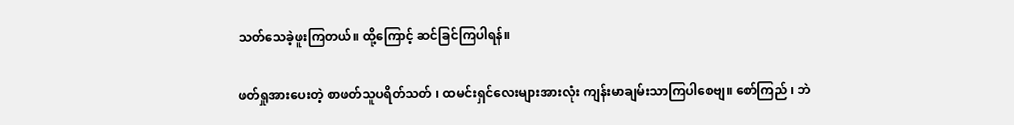သတ်သေခဲ့ဖူးကြတယ်။ ထို့ကြောင့် ဆင်ခြင်ကြပါရန်။

ဖတ်ရှုအားပေးတဲ့ စာဖတ်သူပရိတ်သတ် ၊ ထမင်းရှင်လေးများအားလုံး ကျန်းမာချမ်းသာကြပါစေဗျ။ စော်ကြည် ၊ ဘဲ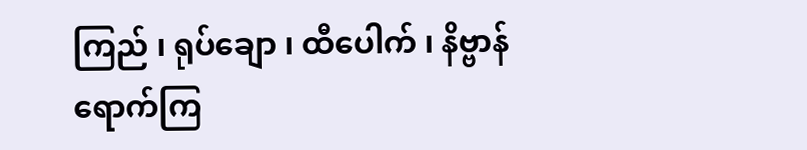ကြည် ၊ ရုပ်ချော ၊ ထီပေါက် ၊ နိဗ္ဗာန်ရောက်ကြ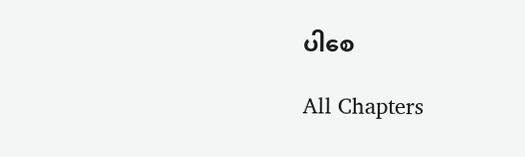ပါစေ

All Chapters